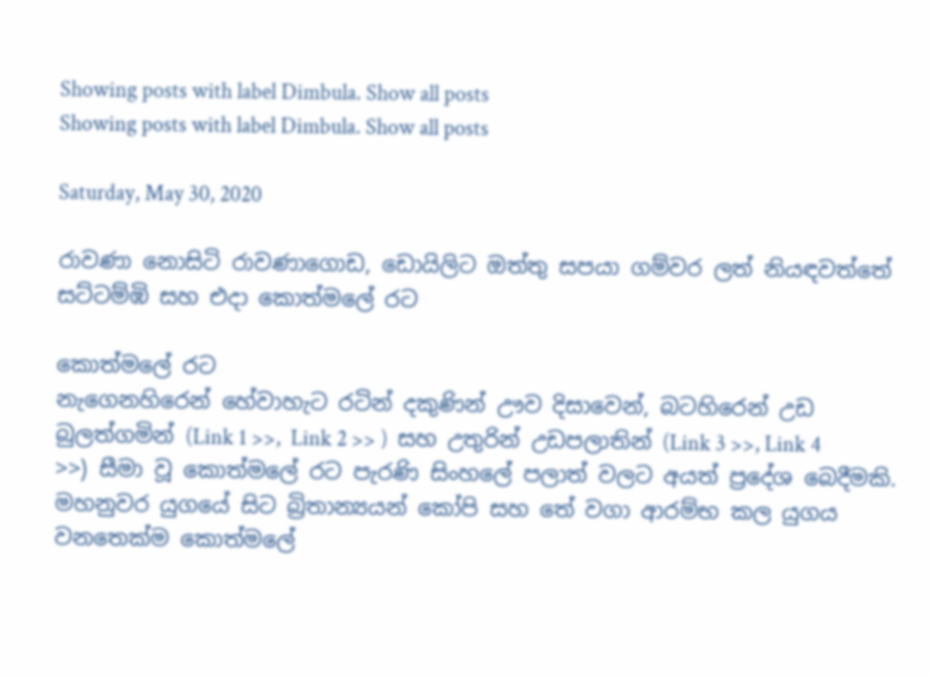Showing posts with label Dimbula. Show all posts
Showing posts with label Dimbula. Show all posts

Saturday, May 30, 2020

රාවණා නොසිටි රාවණාගොඩ, ඩොයිලිට ඔත්තු සපයා ගම්වර ලත් නියඳවත්තේ සට්ටම්ඹි සහ එදා කොත්මලේ රට

කොත්මලේ රට
නැගෙනහිරෙන් හේවාහැට රටින් දකුණින් ඌව දිසාවෙන්, බටහිරෙන් උඩ බුලත්ගමින් (Link 1 >>,  Link 2 >> )  සහ උතුරින් උඩපලාතින් (Link 3 >>, Link 4 >>) සීමා වූ කොත්මලේ රට පැරණි සිංහලේ පලාත් වලට අයත් ප්‍රදේශ බෙදීමකි. මහනුවර යුගයේ සිට බ්‍රිතාන්‍යයන් කෝපි සහ තේ වගා ආරම්භ කල යුගය වනතෙක්ම කොත්මලේ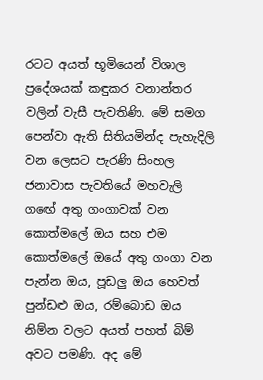රටට අයත් භූමියෙන් විශාල ප්‍රදේශයක් කඳුකර වනාන්තර වලින් වැසී පැවතිණි. මේ සමග පෙන්වා ඇති සිතියමින්ද පැහැදිලි වන ලෙසට පැරණි සිංහල ජනාවාස පැවතියේ මහවැලි ගඟේ අතු ගංගාවක් වන කොත්මලේ ඔය සහ එම කොත්මලේ ඔයේ අතු ගංගා වන පැන්න ඔය, පූඩලු ඔය හෙවත් පුන්ඩළු ඔය, රම්බොඩ ඔය නිම්න වලට අයත් පහත් බිම් අවට පමණි. අද මේ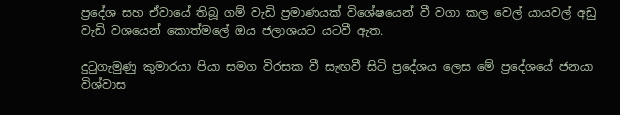ප්‍රදේශ සහ ඒවායේ තිබූ ගම් වැඩි ප්‍රමාණයක් විශේෂයෙන් වී වගා කල වෙල් යායවල් අඩු වැඩි වශයෙන් කොත්මලේ ඔය ජලාශයට යටවී ඇත.

දුටුගැමුණු කුමාරයා පියා සමග විරසක වී සැඟවී සිටි ප්‍රදේශය ලෙස මේ ප්‍රදේශයේ ජනයා විශ්වාස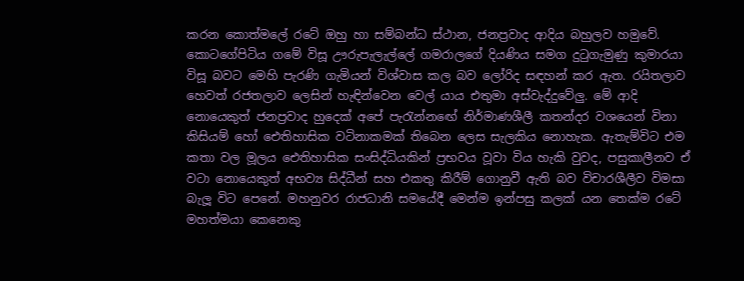කරන කොත්මලේ රටේ ඔහු හා සම්බන්ධ ස්ථාන, ජනප්‍රවාද ආදිය බහුලව හමුවේ. කොටගේපිටිය ගමේ විසූ ඌරුපැලැල්ලේ ගමරාලගේ දියණිය සමග දුටුගැමුණු කුමාරයා විසූ බවට මෙහි පැරණි ගැමියන් විශ්වාස කල බව ලෝරිද සඳහන් කර ඇත. රයිතලාව හෙවත් රජතලාව ලෙසින් හැඳින්වෙන වෙල් යාය එතුමා අස්වැද්දුවේලු. මේ ආදි නොයෙකුත් ජනප්‍රවාද හුදෙක් අපේ පැරැන්නඟේ නිර්මාණශීලී කතන්දර වශයෙන් විනා කිසියම් හෝ ඓතිහාසික වටිනාකමක් තිබෙන ලෙස සැලකිය නොහැක. ඇතැම්විට එම කතා වල මූලය ඓතිහාසික සංසිද්ධියකින් ප්‍රභවය වූවා විය හැකි වුවද, පසුකාලීනව ඒ වටා නොයෙකුත් අභව්‍ය සිද්ධීන් සහ එකතු කිරීම් ගොනුවී ඇති බව විචාරශීලීව විමසා බැලූ විට පෙනේ. මහනුවර රාජධානි සමයේදී මෙන්ම ඉන්පසු කලක් යන තෙක්ම රටේ මහත්මයා කෙනෙකු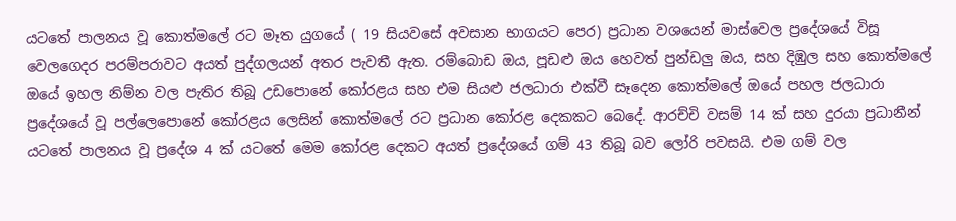යටතේ පාලනය වූ කොත්මලේ රට මෑත යුගයේ ( 19 සියවසේ අවසාන භාගයට පෙර) ප්‍රධාන වශයෙන් මාස්වෙල ප්‍රදේශයේ විසූ වෙලගෙදර පරම්පරාවට අයත් පුද්ගලයන් අතර පැවතී ඇත. රම්බොඩ ඔය, පූඩළු ඔය හෙවත් පුන්ඩලු ඔය, සහ දිඹුල සහ කොත්මලේ ඔයේ ඉහල නිම්න වල පැතිර තිබූ උඩපොනේ කෝරළය සහ එම සියළු ජලධාරා එක්වී සෑදෙන කොත්මලේ ඔයේ පහල ජලධාරා ප්‍රදේශයේ වූ පල්ලෙපොනේ කෝරළය ලෙසින් කොත්මලේ රට ප්‍රධාන කෝරළ දෙකකට බෙදේ. ආරච්චි වසම් 14 ක් සහ දුරයා ප්‍රධානීන් යටතේ පාලනය වූ ප්‍රදේශ 4 ක් යටතේ මෙම කෝරළ දෙකට අයත් ප්‍රදේශයේ ගම් 43 තිබූ බව ලෝරි පවසයි. එම ගම් වල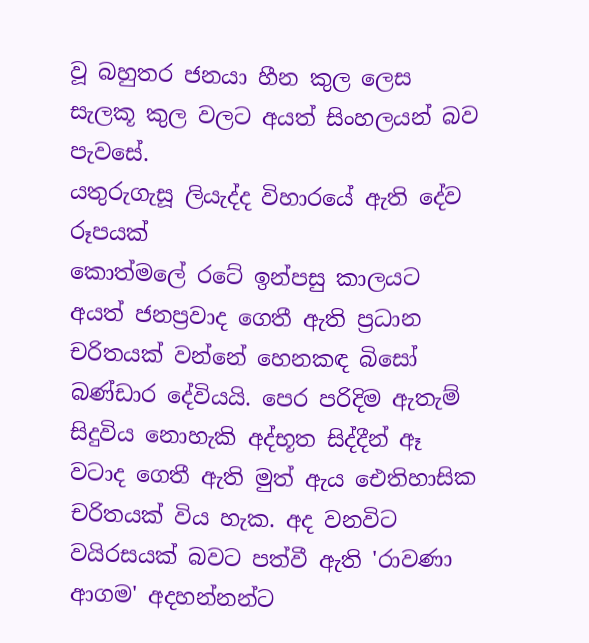වූ බහුතර ජනයා හීන කුල ලෙස සැලකූ කුල වලට අයත් සිංහලයන් බව පැවසේ.
යතුරුගැසූ ලියැද්ද විහාරයේ ඇති දේව රූපයක්
කොත්මලේ රටේ ඉන්පසු කාලයට අයත් ජනප්‍රවාද ගෙතී ඇති ප්‍රධාන චරිතයක් වන්නේ හෙනකඳ බිසෝ බණ්ඩාර දේවියයි. පෙර පරිදිම ඇතැම් සිදුවිය නොහැකි අද්භූත සිද්දීන් ඈ වටාද ගෙතී ඇති මුත් ඇය ඓතිහාසික චරිතයක් විය හැක. අද වනවිට වයිරසයක් බවට පත්වී ඇති 'රාවණා ආගම' අදහන්නන්ට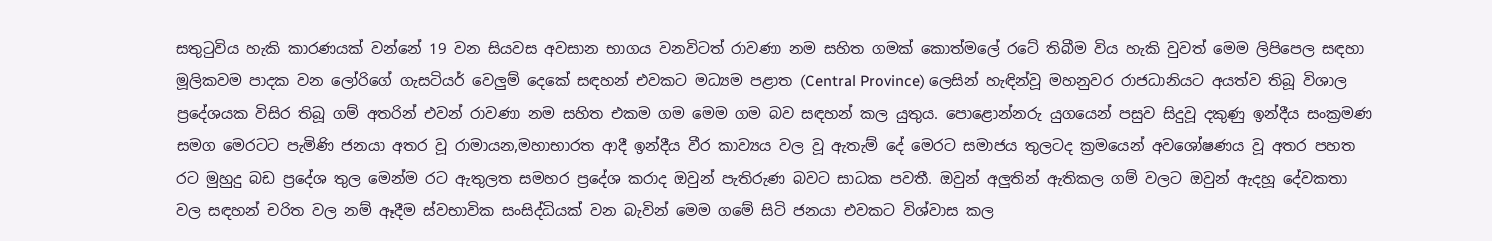සතුටුවිය හැකි කාරණයක් වන්නේ 19 වන සියවස අවසාන භාගය වනවිටත් රාවණා නම සහිත ගමක් කොත්මලේ රටේ තිබීම විය හැකි වුවත් මෙම ලිපිපෙල සඳහා මූලිකවම පාදක වන ලෝරිගේ ගැසටියර් වෙලුම් දෙකේ සඳහන් එවකට මධ්‍යම පළාත (Central Province) ලෙසින් හැඳින්වූ මහනුවර රාජධානියට අයත්ව තිබූ විශාල ප්‍රදේශයක විසිර තිබූ ගම් අතරින් එවන් රාවණා නම සහිත එකම ගම මෙම ගම බව සඳහන් කල යුතුය. පොළොන්නරු යුගයෙන් පසුව සිදුවූ දකුණු ඉන්දීය සංක්‍රමණ සමග මෙරටට පැමිණි ජනයා අතර වූ රාමායන,මහාභාරත ආදී ඉන්දීය වීර කාව්‍යය වල වූ ඇතැම් දේ මෙරට සමාජය තුලටද ක්‍රමයෙන් අවශෝෂණය වූ අතර පහත රට මුහුදු බඩ ප්‍රදේශ තුල මෙන්ම රට ඇතුලත සමහර ප්‍රදේශ කරාද ඔවුන් පැතිරුණ බවට සාධක පවතී. ඔවුන් අලුතින් ඇතිකල ගම් වලට ඔවුන් ඇදහූ දේවකතා වල සඳහන් චරිත වල නම් ඈදීම ස්වභාවික සංසිද්ධියක් වන බැවින් මෙම ගමේ සිටි ජනයා එවකට විශ්වාස කල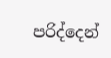පරිද්දෙන්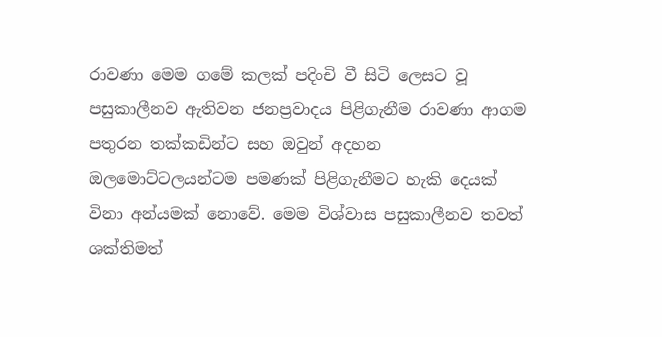රාවණා මෙම ගමේ කලක් පදිංචි වී සිටි ලෙසට වූ පසුකාලීනව ඇතිවන ජනප්‍රවාදය පිළිගැනීම රාවණා ආගම පතුරන තක්කඩින්ට සහ ඔවුන් අදහන ඔලමොට්ටලයන්ටම පමණක් පිළිගැනීමට හැකි දෙයක් විනා අන්යමක් නොවේ. මෙම විශ්වාස පසුකාලීනව තවත් ශක්තිමත්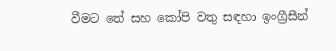වීමට තේ සහ කෝපි වතු සඳහා ඉංග්‍රීසීන්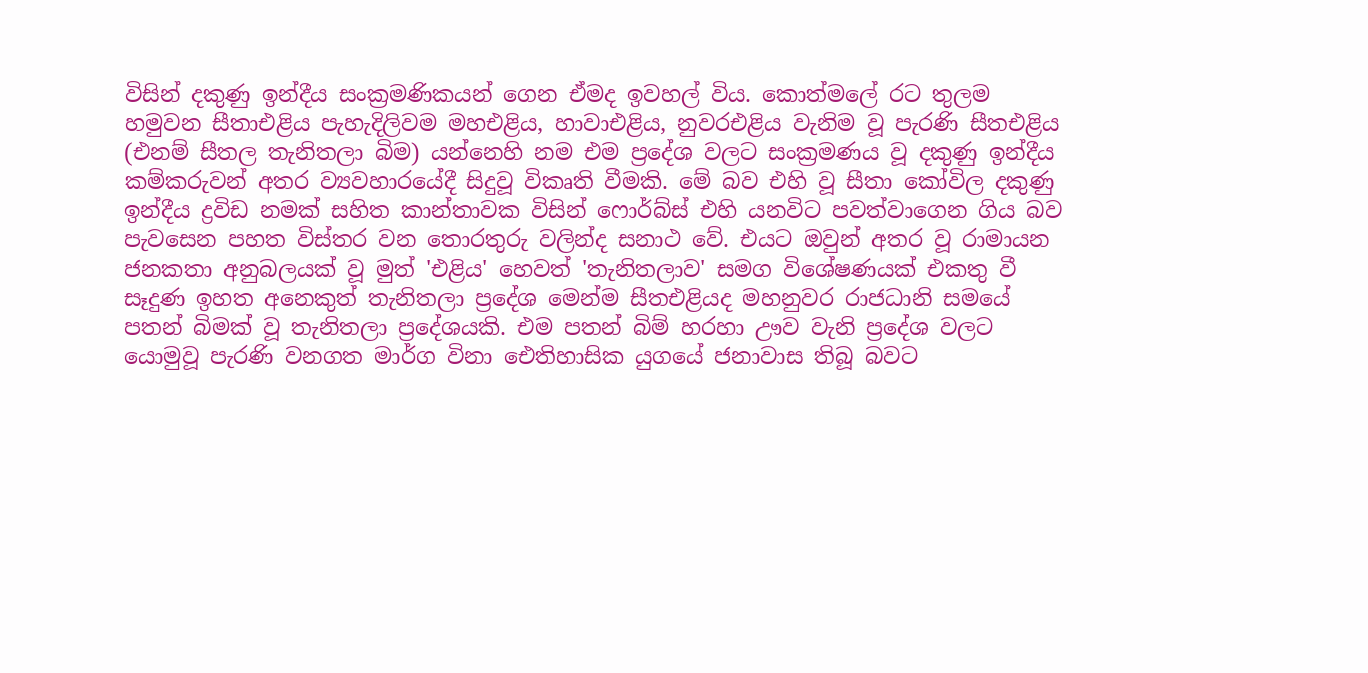විසින් දකුණු ඉන්දීය සංක්‍රමණිකයන් ගෙන ඒමද ඉවහල් විය. කොත්මලේ රට තුලම හමුවන සීතාඑළිය පැහැදිලිවම මහඑළිය, හාවාඑළිය, නුවරඑළිය වැනිම වූ පැරණි සීතඑළිය (එනම් සීතල තැනිතලා බිම) යන්නෙහි නම එම ප්‍රදේශ වලට සංක්‍රමණය වූ දකුණු ඉන්දීය කම්කරුවන් අතර ව්‍යවහාරයේදී සිදුවූ විකෘති වීමකි. මේ බව එහි වූ සීතා කෝවිල දකුණු ඉන්දීය ද්‍රවිඩ නමක් සහිත කාන්තාවක විසින් ෆොර්බ්ස් එහි යනවිට පවත්වාගෙන ගිය බව පැවසෙන පහත විස්තර වන තොරතුරු වලින්ද සනාථ වේ. එයට ඔවුන් අතර වූ රාමායන ජනකතා අනුබලයක් වූ මුත් 'එළිය' හෙවත් 'තැනිතලාව' සමග විශේෂණයක් එකතු වී සෑදුණ ඉහත අනෙකුත් තැනිතලා ප්‍රදේශ මෙන්ම සීතඑළියද මහනුවර රාජධානි සමයේ පතන් බිමක් වූ තැනිතලා ප්‍රදේශයකි. එම පතන් බිම් හරහා ඌව වැනි ප්‍රදේශ වලට යොමුවූ පැරණි වනගත මාර්ග විනා ඓතිහාසික යුගයේ ජනාවාස තිබූ බවට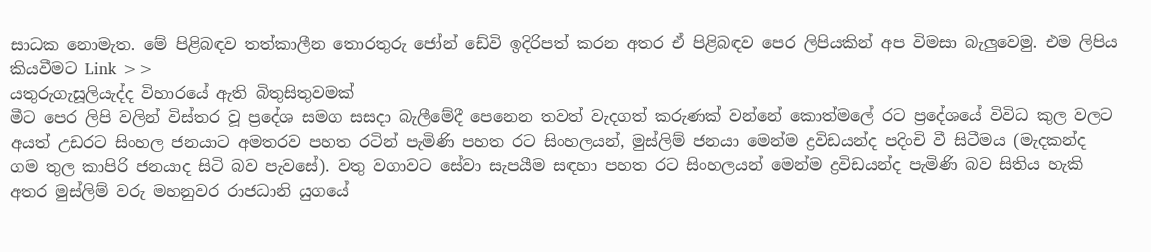සාධක නොමැත. මේ පිළිබඳව තත්කාලීන තොරතුරු ජෝන් ඩේවි ඉදිරිපත් කරන අතර ඒ පිළිබඳව පෙර ලිපියකින් අප විමසා බැලුවෙමු. එම ලිපිය කියවීමට Link >>
යතුරුගැසූලියැද්ද විහාරයේ ඇති බිතුසිතුවමක්
මීට පෙර ලිපි වලින් විස්තර වූ ප්‍රදේශ සමග සසදා බැලීමේදී පෙනෙන තවත් වැදගත් කරුණක් වන්නේ කොත්මලේ රට ප්‍රදේශයේ විවිධ කුල වලට අයත් උඩරට සිංහල ජනයාට අමතරව පහත රටින් පැමිණි පහත රට සිංහලයන්, මුස්ලිම් ජනයා මෙන්ම ද්‍රවිඩයන්ද පදිංචි වී සිටීමය (මැදකන්ද  ගම තුල කාපිරි ජනයාද සිටි බව පැවසේ). වතු වගාවට සේවා සැපයීම සඳහා පහත රට සිංහලයන් මෙන්ම ද්‍රවිඩයන්ද පැමිණි බව සිතිය හැකි අතර මුස්ලිම් වරු මහනුවර රාජධානි යුගයේ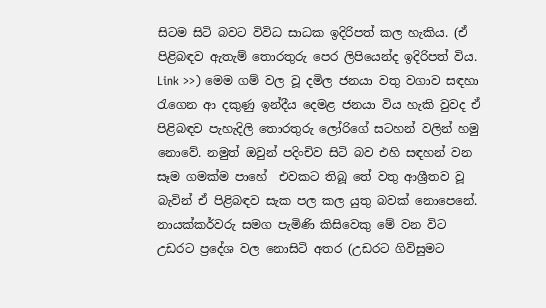සිටම සිටි බවට විවිධ සාධක ඉදිරිපත් කල හැකිය. (ඒ පිළිබඳව ඇතැම් තොරතුරු පෙර ලිපියෙන්ද ඉදිරිපත් විය. Link >>) මෙම ගම් වල වූ දමිල ජනයා වතු වගාව සඳහා රැගෙන ආ දකුණු ඉන්දීය දෙමළ ජනයා විය හැකි වුවද ඒ පිළිබඳව පැහැදිලි තොරතුරු ලෝරිගේ සටහන් වලින් හමු නොවේ. නමුත් ඔවුන් පදිංචිව සිටි බව එහි සඳහන් වන සෑම ගමක්ම පාහේ  එවකට තිබූ තේ වතු ආශ්‍රීතව වූ බැවින් ඒ පිළිබඳව සැක පල කල යුතු බවක් නොපෙනේ. නායක්කර්වරු සමග පැමිණි කිසිවෙකු මේ වන විට උඩරට ප්‍රදේශ වල නොසිටි අතර (උඩරට ගිවිසුමට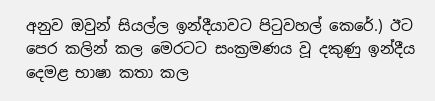අනුව ඔවුන් සියල්ල ඉන්දීයාවට පිටුවහල් කෙරේ.) ඊට පෙර කලින් කල මෙරටට සංක්‍රමණය වූ දකුණු ඉන්දීය දෙමළ භාෂා කතා කල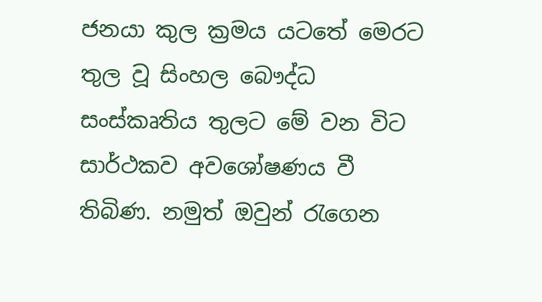ජනයා කුල ක්‍රමය යටතේ මෙරට තුල වූ සිංහල බෞද්ධ සංස්කෘතිය තුලට මේ වන විට සාර්ථකව අවශෝෂණය වී තිබිණ. නමුත් ඔවුන් රැගෙන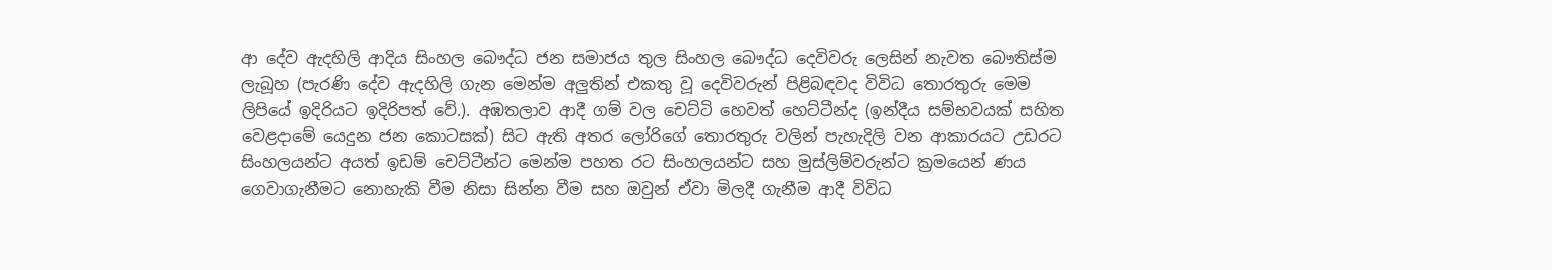ආ දේව ඇදහිලි ආදිය සිංහල බෞද්ධ ජන සමාජය තුල සිංහල බෞද්ධ දෙවිවරු ලෙසින් නැවත බෞතිස්ම ලැබූහ (පැරණි දේව ඇදහිලි ගැන මෙන්ම අලුතින් එකතු වූ දෙවිවරුන් පිළිබඳවද විවිධ තොරතුරු මෙම ලිපියේ ඉදිරියට ඉදිරිපත් වේ.). අඹතලාව ආදී ගම් වල චෙට්ටි හෙවත් හෙට්ටීන්ද (ඉන්දීය සම්භවයක් සහිත වෙළදාමේ යෙදුන ජන කොටසක්) සිට ඇති අතර ලෝරිගේ තොරතුරු වලින් පැහැදිලි වන ආකාරයට උඩරට සිංහලයන්ට අයත් ඉඩම් චෙට්ටීන්ට මෙන්ම පහත රට සිංහලයන්ට සහ මුස්ලිම්වරුන්ට ක්‍රමයෙන් ණය ගෙවාගැනීමට නොහැකි වීම නිසා සින්න වීම සහ ඔවුන් ඒවා මිලදී ගැනීම ආදී විවිධ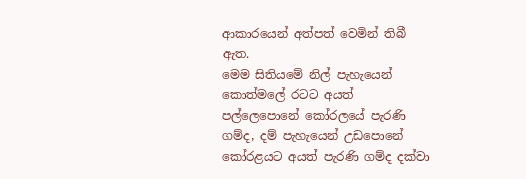ආකාරයෙන් අත්පත් වෙමින් තිබී ඇත.
මෙම සිතියමේ නිල් පැහැයෙන් කොත්මලේ රටට අයත් පල්ලෙපොනේ කෝරලයේ පැරණි ගම්ද, දම් පැහැයෙන් උඩපොනේ කෝරළයට අයත් පැරණි ගම්ද දක්වා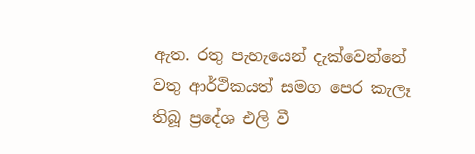ඇත. රතු පැහැයෙන් දැක්වෙන්නේ වතු ආර්ථිකයත් සමග පෙර කැලෑ තිබූ ප්‍රදේශ එලි වී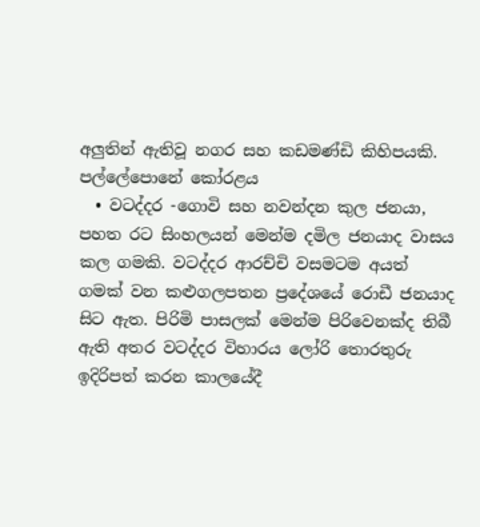අලුතින් ඇතිවූ නගර සහ කඩමණ්ඩි කිහිපයකි.
පල්ලේපොනේ කෝරළය
  • වටද්දර -ගොවි සහ නවන්දන කුල ජනයා, පහත රට සිංහලයන් මෙන්ම දමිල ජනයාද වාසය කල ගමකි. වටද්දර ආරච්චි වසමටම අයත් ගමක් වන කළුගලපතන ප්‍රදේශයේ රොඩී ජනයාද සිට ඇත. පිරිමි පාසලක් මෙන්ම පිරිවෙනක්ද තිබී ඇති අතර වටද්දර විහාරය ලෝරි තොරතුරු ඉදිරිපත් කරන කාලයේදී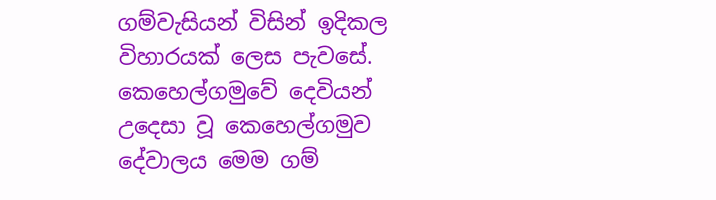ගම්වැසියන් විසින් ඉදිකල විහාරයක් ලෙස පැවසේ. කෙහෙල්ගමුවේ දෙවියන් උදෙසා වූ කෙහෙල්ගමුව දේවාලය මෙම ගම්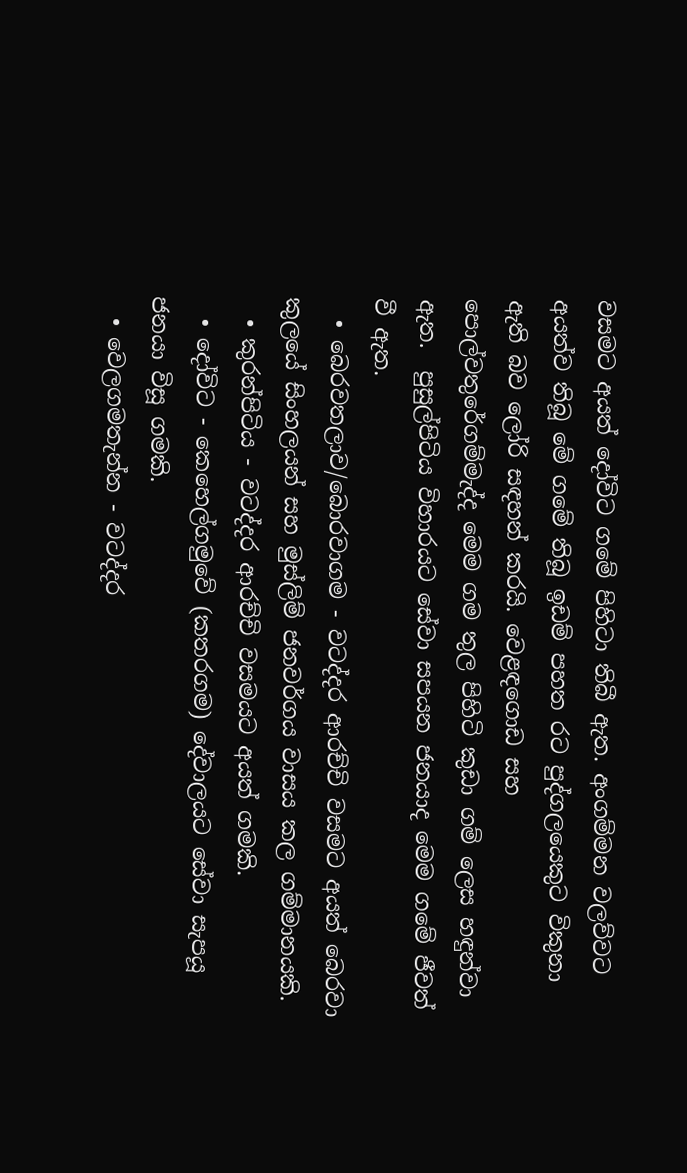වසමට අයත් දෝවිට ගමේ පිහිටා තිබී ඇත. අංගම්මන වලව්වට අයත්ව තිබූ මේ ගමේ තිබූ ඉඩම් පහත රට පුද්ගලයෙකුට විකුනා ඇති බව ලෝරි සඳහන් කරයි. වෙළඳගොඩ සහ  පොල්වතුරේගම්මැද්ද මෙම ගම තුල පිහිටි කුඩා ගම් ලෙස හඳුන්වා ඇත.  පුසුල්පිටිය විහාරයට සේවා සපයන ජනයාද මෙම ගමේ ජීවත් වී ඇත.
  • බෙරවතලාව/බොරවාගම - වටද්දර ආරච්චි වසමට අයත් බෙරවා කුලයේ සිංහලයන් සහ මුස්ලිම් ජනවර්ගය වාසය කල ගම්මානයකි.
  • කුරන්පිටිය - වටද්දර ආරච්චි වසමයට අයත් ගමකි.
  • දෝවිට - කෙහෙල්ගමුවේ (කතරගම) දේවාලයට සේවා සැපයූ ජනයා විසූ ගමකි.
  • වෙලගමතැන්න - වටද්දර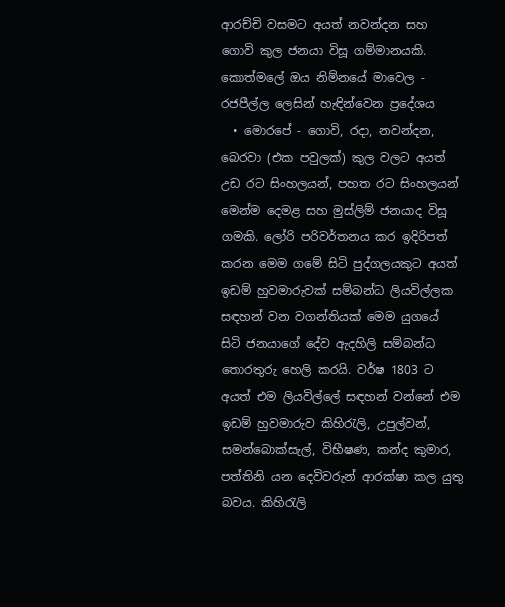ආරච්චි වසමට අයත් නවන්දන සහ ගොවි කුල ජනයා විසූ ගම්මානයකි.
කොත්මලේ ඔය නිම්නයේ මාවෙල - රජපීල්ල ලෙසින් හැඳින්වෙන ප්‍රදේශය
  • මොරපේ - ගොවි, රදා, නවන්දන, බෙරවා (එක පවුලක්) කුල වලට අයත් උඩ රට සිංහලයන්, පහත රට සිංහලයන් මෙන්ම දෙමළ සහ මුස්ලිම් ජනයාද විසූ ගමකි. ලෝරි පරිවර්තනය කර ඉදිරිපත් කරන මෙම ගමේ සිටි පුද්ගලයකුට අයත් ඉඩම් හුවමාරුවක් සම්බන්ධ ලියවිල්ලක සඳහන් වන වගන්තියක් මෙම යුගයේ සිටි ජනයාගේ දේව ඇදහිලි සම්බන්ධ තොරතුරු හෙලි කරයි. වර්ෂ 1803 ට අයත් එම ලියවිල්ලේ සඳහන් වන්නේ එම ඉඩම් හුවමාරුව කිහිරැලි, උපුල්වන්, සමන්බොක්සැල්, විභීෂණ, කන්ද කුමාර, පත්තිනි යන දෙවිවරුන් ආරක්ෂා කල යුතු බවය. කිහිරැලි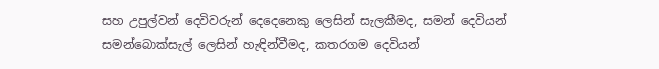සහ උපුල්වන් දෙවිවරුන් දෙදෙනෙකු ලෙසින් සැලකීමද, සමන් දෙවියන් සමන්බොක්සැල් ලෙසින් හැඳින්වීමද, කතරගම දෙවියන්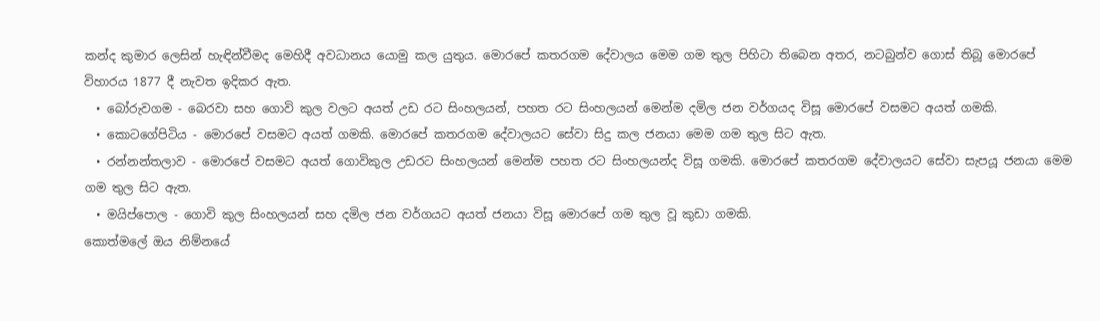කන්ද කුමාර ලෙසින් හැඳින්වීමද මෙහිදී අවධානය යොමු කල යුතුය. මොරපේ කතරගම දේවාලය මෙම ගම තුල පිහිටා තිබෙන අතර, නටබුන්ව ගොස් තිබූ මොරපේ විහාරය 1877 දී නැවත ඉදිකර ඇත.
  • බෝරුවගම - බෙරවා සහ ගොවි කුල වලට අයත් උඩ රට සිංහලයන්, පහත රට සිංහලයන් මෙන්ම දමිල ජන වර්ගයද විසූ මොරපේ වසමට අයත් ගමකි.
  • කොටගේපිටිය - මොරපේ වසමට අයත් ගමකි. මොරපේ කතරගම දේවාලයට සේවා සිදු කල ජනයා මෙම ගම තුල සිට ඇත.
  • රන්නන්තලාව - මොරපේ වසමට අයත් ගොවිකුල උඩරට සිංහලයන් මෙන්ම පහත රට සිංහලයන්ද විසූ ගමකි. මොරපේ කතරගම දේවාලයට සේවා සැපයූ ජනයා මෙම ගම තුල සිට ඇත.
  • මයිප්පොල - ගොවි කුල සිංහලයන් සහ දමිල ජන වර්ගයට අයත් ජනයා විසූ මොරපේ ගම තුල වූ කුඩා ගමකි.
කොත්මලේ ඔය නිම්නයේ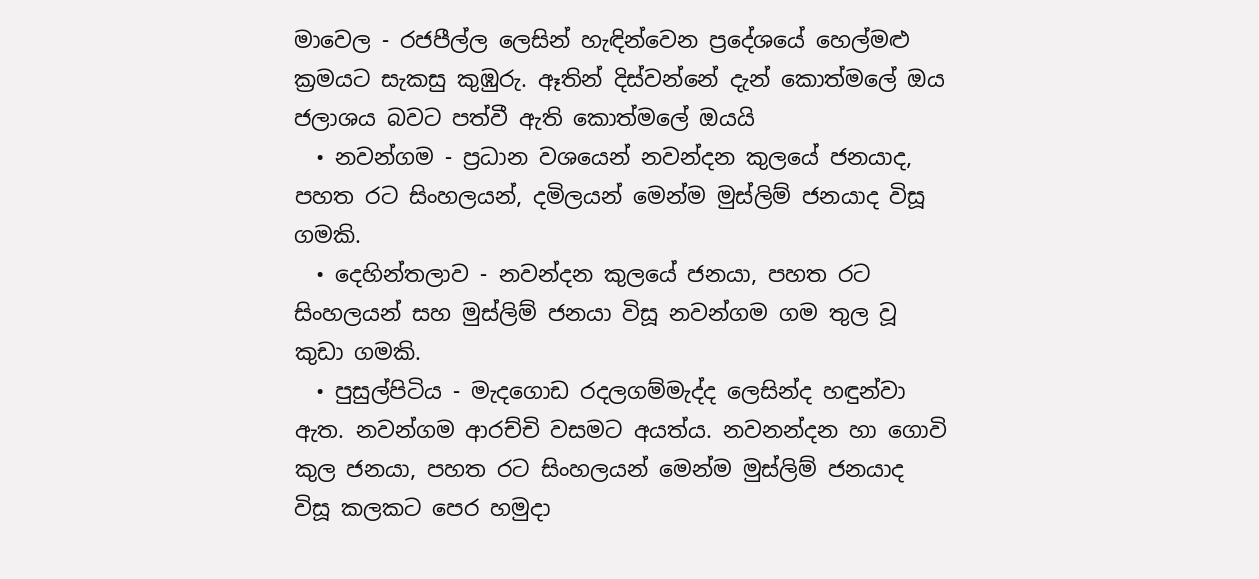මාවෙල - රජපීල්ල ලෙසින් හැඳින්වෙන ප්‍රදේශයේ හෙල්මළු  ක්‍රමයට සැකසු කුඹුරු. ඈතින් දිස්වන්නේ දැන් කොත්මලේ ඔය ජලාශය බවට පත්වී ඇති කොත්මලේ ඔයයි
  • නවන්ගම - ප්‍රධාන වශයෙන් නවන්දන කුලයේ ජනයාද, පහත රට සිංහලයන්, දමිලයන් මෙන්ම මුස්ලිම් ජනයාද විසූ ගමකි.
  • දෙහින්තලාව - නවන්දන කුලයේ ජනයා, පහත රට සිංහලයන් සහ මුස්ලිම් ජනයා විසූ නවන්ගම ගම තුල වූ කුඩා ගමකි.
  • පුසුල්පිටිය - මැදගොඩ රදලගම්මැද්ද ලෙසින්ද හඳුන්වා ඇත. නවන්ගම ආරච්චි වසමට අයත්ය. නවනන්දන හා ගොවි කුල ජනයා, පහත රට සිංහලයන් මෙන්ම මුස්ලිම් ජනයාද විසූ කලකට පෙර හමුදා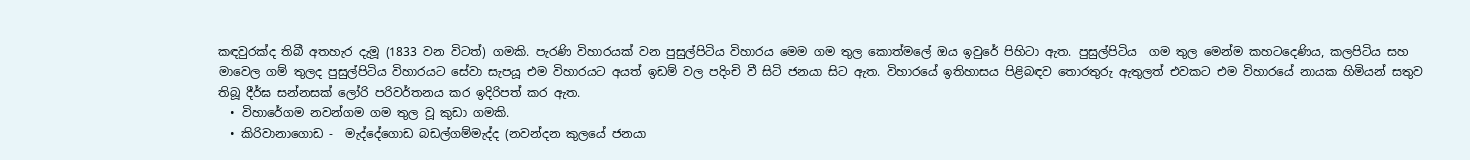කඳවුරක්ද තිබී අතහැර දැමූ (1833 වන විටත්) ගමකි. පැරණි විහාරයක් වන පුසුල්පිටිය විහාරය මෙම ගම තුල කොත්මලේ ඔය ඉවුරේ පිහිටා ඇත. පුසුල්පිටිය  ගම තුල මෙන්ම කහටදෙණිය, කලපිටිය සහ මාවෙල ගම් තුලද පුසුල්පිටිය විහාරයට සේවා සැපයූ එම විහාරයට අයත් ඉඩම් වල පදිංචි වී සිටි ජනයා සිට ඇත. විහාරයේ ඉතිහාසය පිළිබඳව තොරතුරු ඇතුලත් එවකට එම විහාරයේ නායක හිමියන් සතුව තිබූ දීර්ඝ සන්නසක් ලෝරි පරිවර්තනය කර ඉදිරිපත් කර ඇත.
  • විහාරේගම නවන්ගම ගම තුල වූ කුඩා ගමකි.
  • කිරිවානාගොඩ -  මැද්දේගොඩ බඩල්ගම්මැද්ද (නවන්දන කුලයේ ජනයා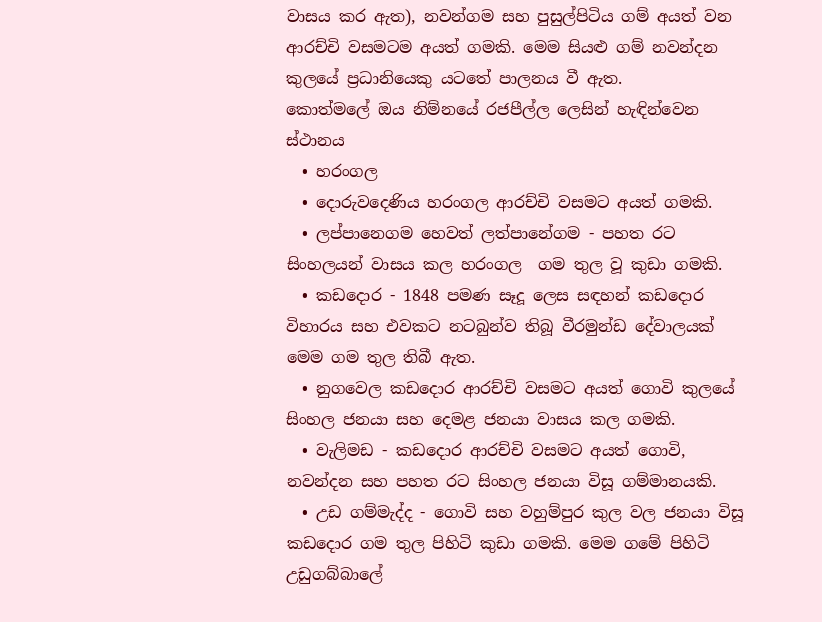වාසය කර ඇත), නවන්ගම සහ පුසුල්පිටිය ගම් අයත් වන ආරච්චි වසමටම අයත් ගමකි. මෙම සියළු ගම් නවන්දන කුලයේ ප්‍රධානියෙකු යටතේ පාලනය වී ඇත.
කොත්මලේ ඔය නිම්නයේ රජපීල්ල ලෙසින් හැඳින්වෙන ස්ථානය
  • හරංගල
  • දොරුවදෙණිය හරංගල ආරච්චි වසමට අයත් ගමකි.
  • ලප්පානෙගම හෙවත් ලත්පානේගම - පහත රට සිංහලයන් වාසය කල හරංගල  ගම තුල වූ කුඩා ගමකි.
  • කඩදොර - 1848 පමණ සෑදූ ලෙස සඳහන් කඩදොර විහාරය සහ එවකට නටබුන්ව තිබූ වීරමුන්ඩ දේවාලයක් මෙම ගම තුල තිබී ඇත.
  • නුගවෙල කඩදොර ආරච්චි වසමට අයත් ගොවි කුලයේ සිංහල ජනයා සහ දෙමළ ජනයා වාසය කල ගමකි.
  • වැලිමඩ - කඩදොර ආරච්චි වසමට අයත් ගොවි, නවන්දන සහ පහත රට සිංහල ජනයා විසූ ගම්මානයකි.
  • උඩ ගම්මැද්ද - ගොවි සහ වහුම්පුර කුල වල ජනයා විසූ කඩදොර ගම තුල පිහිටි කුඩා ගමකි. මෙම ගමේ පිහිටි උඩුගබ්බාලේ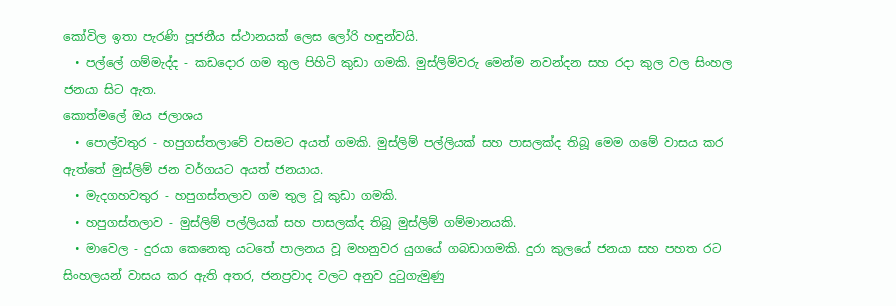කෝවිල ඉතා පැරණි පූජනීය ස්ථානයක් ලෙස ලෝරි හඳුන්වයි.
  • පල්ලේ ගම්මැද්ද - කඩදොර ගම තුල පිහිටි කුඩා ගමකි. මුස්ලිම්වරු මෙන්ම නවන්දන සහ රදා කුල වල සිංහල ජනයා සිට ඇත.
කොත්මලේ ඔය ජලාශය
  • පොල්වතුර - හපුගස්තලාවේ වසමට අයත් ගමකි. මුස්ලිම් පල්ලියක් සහ පාසලක්ද තිබූ මෙම ගමේ වාසය කර ඇත්තේ මුස්ලිම් ජන වර්ගයට අයත් ජනයාය.
  • මැදගහවතුර - හපුගස්තලාව ගම තුල වූ කුඩා ගමකි.
  • හපුගස්තලාව - මුස්ලිම් පල්ලියක් සහ පාසලක්ද තිබූ මුස්ලිම් ගම්මානයකි.
  • මාවෙල - දුරයා කෙනෙකු යටතේ පාලනය වූ මහනුවර යුගයේ ගබඩාගමකි. දුරා කුලයේ ජනයා සහ පහත රට සිංහලයන් වාසය කර ඇති අතර, ජනප්‍රවාද වලට අනුව දුටුගැමුණු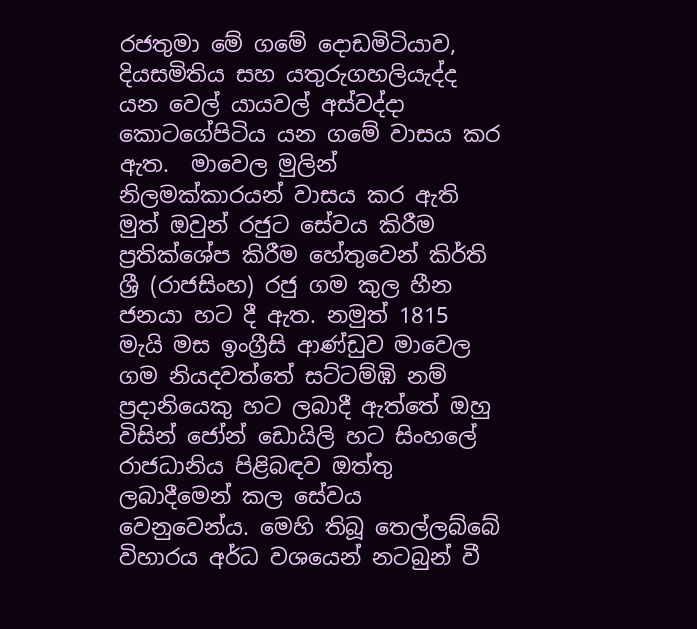රජතුමා මේ ගමේ දොඩමිටියාව, දියසමිතිය සහ යතුරුගහලියැද්ද යන වෙල් යායවල් අස්වද්දා කොටගේපිටිය යන ගමේ වාසය කර ඇත.  මාවෙල මුලින් නිලමක්කාරයන් වාසය කර ඇති මුත් ඔවුන් රජුට සේවය කිරීම ප්‍රතික්ශේප කිරීම හේතුවෙන් කිර්ති ශ්‍රී (රාජසිංහ) රජු ගම කුල හීන ජනයා හට දී ඇත. නමුත් 1815 මැයි මස ඉංග්‍රීසි ආණ්ඩුව මාවෙල ගම නියදවත්තේ සට්ටම්ඹි නම් ප්‍රදානියෙකු හට ලබාදී ඇත්තේ ඔහු විසින් ජෝන් ඩොයිලි හට සිංහලේ රාජධානිය පිළිබඳව ඔත්තු ලබාදීමෙන් කල සේවය වෙනුවෙන්ය. මෙහි තිබූ තෙල්ලබ්බේ විහාරය අර්ධ වශයෙන් නටබුන් වී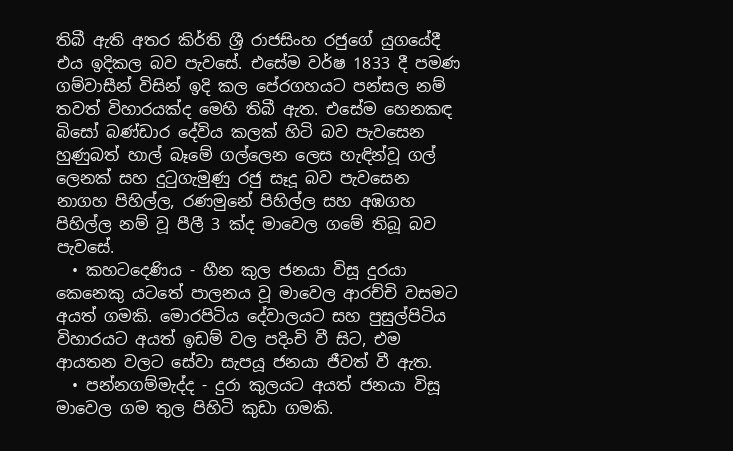තිබී ඇති අතර කිර්ති ශ්‍රී රාජසිංහ රජුගේ යුගයේදී එය ඉදිකල බව පැවසේ. එසේම වර්ෂ 1833 දී පමණ ගම්වාසීන් විසින් ඉදි කල පේරගහයට පන්සල නම් තවත් විහාරයක්ද මෙහි තිබී ඇත. එසේම හෙනකඳ බිසෝ බණ්ඩාර දේවිය කලක් හිටි බව පැවසෙන හුණුබත් හාල් බෑමේ ගල්ලෙන ලෙස හැඳින්වූ ගල් ලෙනක් සහ දුටුගැමුණු රජු සෑදූ බව පැවසෙන නාගහ පිහිල්ල, රණමුනේ පිහිල්ල සහ අඹගහ පිහිල්ල නම් වූ පීලී 3 ක්ද මාවෙල ගමේ තිබූ බව පැවසේ.
  • කහටදෙණිය - හීන කුල ජනයා විසූ දුරයා කෙනෙකු යටතේ පාලනය වූ මාවෙල ආරච්චි වසමට අයත් ගමකි. මොරපිටිය දේවාලයට සහ පුසුල්පිටිය විහාරයට අයත් ඉඩම් වල පදිංචි වී සිට, එම ආයතන වලට සේවා සැපයූ ජනයා ජීවත් වී ඇත.
  • පන්නගම්මැද්ද - දුරා කුලයට අයත් ජනයා විසූ මාවෙල ගම තුල පිහිටි කුඩා ගමකි.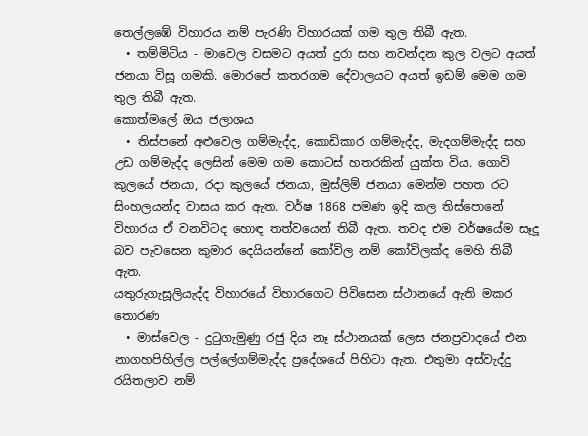තෙල්ලඹේ විහාරය නම් පැරණි විහාරයක් ගම තුල තිබී ඇත.
  • තම්මිටිය - මාවෙල වසමට අයත් දුරා සහ නවන්දන කුල වලට අයත් ජනයා විසූ ගමකි. මොරපේ කතරගම දේවාලයට අයත් ඉඩම් මෙම ගම තුල තිබී ඇත.
කොත්මලේ ඔය ජලාශය
  • තිස්පනේ අළුවෙල ගම්මැද්ද, කොඩිකාර ගම්මැද්ද, මැදගම්මැද්ද සහ උඩ ගම්මැද්ද ලෙසින් මෙම ගම කොටස් හතරකින් යුක්ත විය. ගොවි කුලයේ ජනයා, රදා කුලයේ ජනයා, මුස්ලිම් ජනයා මෙන්ම පහත රට සිංහලයන්ද වාසය කර ඇත. වර්ෂ 1868 පමණ ඉදි කල තිස්පොනේ විහාරය ඒ වනවිටද හොඳ තත්වයෙන් තිබී ඇත. තවද එම වර්ෂයේම සෑදූ බව පැවසෙන කුමාර දෙයියන්නේ කෝවිල නම් කෝවිලක්ද මෙහි තිබී ඇත.
යතුරුගැසූලියැද්ද විහාරයේ විහාරගෙට පිවිසෙන ස්ථානයේ ඇති මකර තොරණ
  • මාස්වෙල - දුටුගැමුණු රජු දිය නෑ ස්ථානයක් ලෙස ජනප්‍රවාදයේ එන නාගහපිහිල්ල පල්ලේගම්මැද්ද ප්‍රදේශයේ පිහිටා ඇත. එතුමා අස්වැද්දු රයිතලාව නම්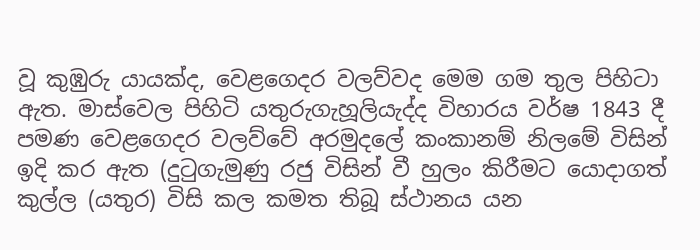වූ කුඹුරු යායක්ද, වෙළගෙදර වලව්වද මෙම ගම තුල පිහිටා ඇත. මාස්වෙල පිහිටි යතුරුගැහූලියැද්ද විහාරය වර්ෂ 1843 දී පමණ වෙළගෙදර වලව්වේ අරමුදලේ කංකානම් නිලමේ විසින් ඉදි කර ඇත (දුටුගැමුණු රජු විසින් වී හුලං කිරීමට යොදාගත් කුල්ල (යතුර) විසි කල කමත තිබූ ස්ථානය යන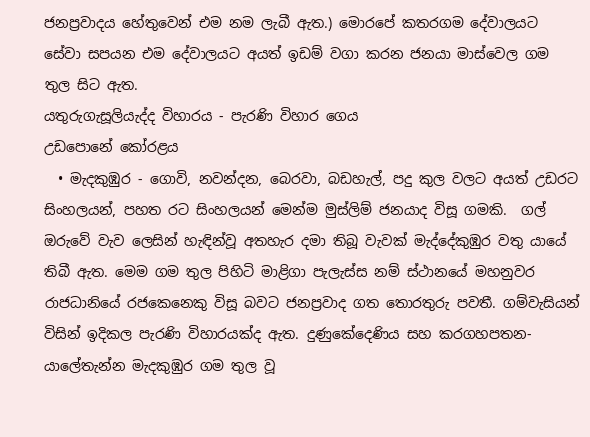ජනප්‍රවාදය හේතුවෙන් එම නම ලැබී ඇත.) මොරපේ කතරගම දේවාලයට  සේවා සපයන එම දේවාලයට අයත් ඉඩම් වගා කරන ජනයා මාස්වෙල ගම තුල සිට ඇත.
යතුරුගැසූලියැද්ද විහාරය - පැරණි විහාර ගෙය
උඩපොනේ කෝරළය
  • මැදකුඹුර - ගොවි, නවන්දන, බෙරවා, බඩහැල්, පදු කුල වලට අයත් උඩරට සිංහලයන්, පහත රට සිංහලයන් මෙන්ම මුස්ලිම් ජනයාද විසූ ගමකි.  ගල් ඔරුවේ වැව ලෙසින් හැඳින්වූ අතහැර දමා තිබූ වැවක් මැද්දේකුඹුර වතු යායේ තිබී ඇත. මෙම ගම තුල පිහිටි මාළිගා පැලැස්ස නම් ස්ථානයේ මහනුවර රාජධානියේ රජකෙනෙකු විසූ බවට ජනප්‍රවාද ගත තොරතුරු පවතී. ගම්වැසියන් විසින් ඉදිකල පැරණි විහාරයක්ද ඇත. දුණුකේදෙණිය සහ කරගහපතන-යාලේතැන්න මැදකුඹුර ගම තුල වූ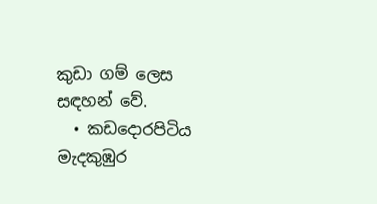කුඩා ගම් ලෙස සඳහන් වේ.
  • කඩදොරපිටිය මැදකුඹුර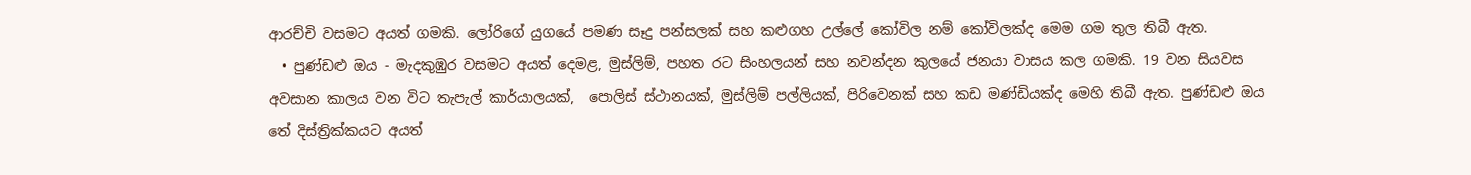ආරච්චි වසමට අයත් ගමකි. ලෝරිගේ යුගයේ පමණ සෑදු පන්සලක් සහ කළුගහ උල්ලේ කෝවිල නම් කෝවිලක්ද මෙම ගම තුල තිබී ඇත.
  • පුණ්ඩළු ඔය - මැදකුඹුර වසමට අයත් දෙමළ, මුස්ලිම්, පහත රට සිංහලයන් සහ නවන්දන කුලයේ ජනයා වාසය කල ගමකි. 19 වන සියවස අවසාන කාලය වන විට තැපැල් කාර්යාලයක්,  පොලිස් ස්ථානයක්, මුස්ලිම් පල්ලියක්, පිරිවෙනක් සහ කඩ මණ්ඩියක්ද මෙහි තිබී ඇත. පුණ්ඩළු ඔය තේ දිස්ත්‍රික්කයට අයත්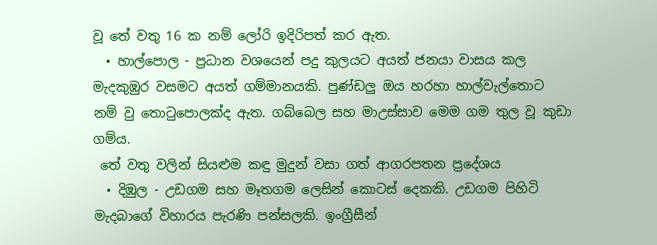වූ තේ වතු 16 ක නම් ලෝරි ඉදිරිපත් කර ඇත.
  • හාල්පොල - ප්‍රධාන වශයෙන් පදු කුලයට අයත් ජනයා වාසය කල මැදකුඹුර වසමට අයත් ගම්මානයකි. පුණ්ඩලු ඔය හරහා හාල්වැල්තොට නම් වු තොටුපොලක්ද ඇත. ගබ්බෙල සහ මාඋස්සාව මෙම ගම තුල වූ කුඩා ගම්ය.
 තේ වතු වලින් සියළුම කඳු මුදුන් වසා ගත් ආගරපතන ප්‍රදේශය
  • දිඹුල - උඩගම සහ මෑතගම ලෙසින් කොටස් දෙකකි. උඩගම පිහිටි මැදබාගේ විහාරය පැරණි පන්සලකි. ඉංග්‍රීසීන්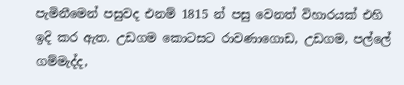පැමිනීමෙන් පසුවද එනම් 1815 න් පසු වෙනත් විහාරයක් එහි ඉදි කර ඇත. උඩගම කොටසට රාවණාගොඩ, උඩගම, පල්ලේ ගම්මැද්ද,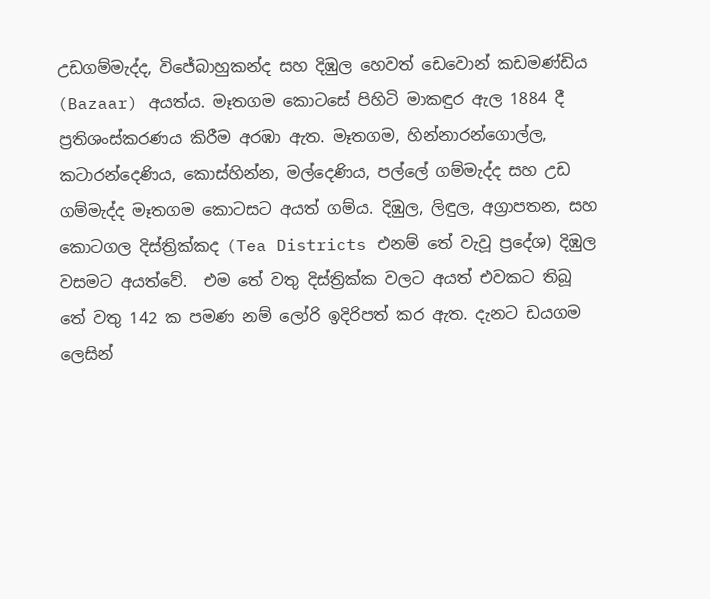උඩගම්මැද්ද, විජේබාහුකන්ද සහ දිඹුල හෙවත් ඩෙවොන් කඩමණ්ඩිය (Bazaar) අයත්ය. මෑතගම කොටසේ පිහිටි මාකඳුර ඇල 1884 දී ප්‍රතිශංස්කරණය කිරීම අරඹා ඇත. මෑතගම, හින්නාරන්ගොල්ල, කටාරන්දෙණිය, කොස්හින්න, මල්දෙණිය, පල්ලේ ගම්මැද්ද සහ උඩ ගම්මැද්ද මෑතගම කොටසට අයත් ගම්ය. දිඹුල, ලිඳුල, අග්‍රාපතන, සහ කොටගල දිස්ත්‍රික්කද (Tea Districts එනම් තේ වැවූ ප්‍රදේශ) දිඹුල වසමට අයත්වේ.  එම තේ වතු දිස්ත්‍රික්ක වලට අයත් එවකට තිබූ තේ වතු 142 ක පමණ නම් ලෝරි ඉදිරිපත් කර ඇත. දැනට ඩයගම ලෙසින්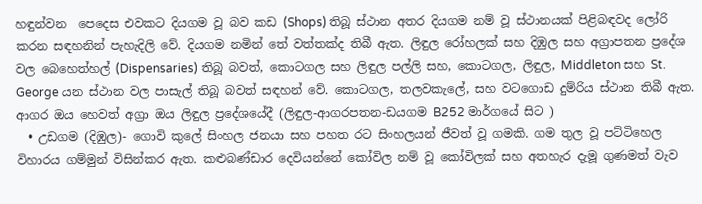හඳුන්වන  පෙදෙස එවකට දියගම වූ බව කඩ (Shops) තිබූ ස්ථාන අතර දියගම නම් වූ ස්ථානයක් පිළිබඳවද ලෝරි කරන සඳහනින් පැහැදිලි වේ. දියගම නමින් තේ වත්තක්ද තිබී ඇත. ලිඳුල රෝහලක් සහ දිඹුල සහ අග්‍රාපතන ප්‍රදේශ වල බෙහෙත්හල් (Dispensaries) තිබූ බවත්, කොටගල සහ ලිඳුල පල්ලි සහ, කොටගල, ලිඳුල, Middleton සහ St. George යන ස්ථාන වල පාසැල් තිබූ බවත් සඳහන් වේ. කොටගල, තලවකැලේ, සහ වටගොඩ දුම්රිය ස්ථාන තිබී ඇත.
ආගර ඔය හෙවත් අග්‍රා ඔය ලිඳුල ප්‍රදේශයේදී (ලිඳුල-ආගරපතන-ඩයගම B252 මාර්ගයේ සිට )
  • උඩගම (දිඹුල)- ගොවි කුලේ සිංහල ජනයා සහ පහත රට සිංහලයන් ජීවත් වූ ගමකි. ගම තුල වූ පට්ටිහෙල විහාරය ගම්මුන් විසින්කර ඇත. කළුබණ්ඩාර දෙවියන්නේ කෝවිල නම් වූ කෝවිලක් සහ අතහැර දැමූ ගුණමත් වැව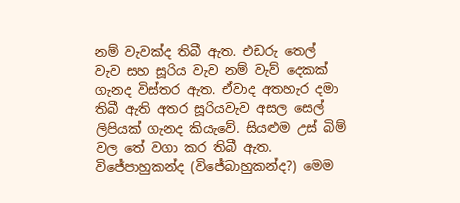නම් වැවක්ද තිබී ඇත. එඩරු තෙල් වැව සහ සූරිය වැව නම් වැව් දෙකක් ගැනද විස්තර ඇත. ඒවාද අතහැර දමා තිබී ඇති අතර සූරියවැව අසල සෙල් ලිපියක් ගැනද කියැවේ. සියළුම උස් බිම් වල තේ වගා කර තිබී ඇත. විජේපාහුකන්ද (විජේබාහුකන්ද?) මෙම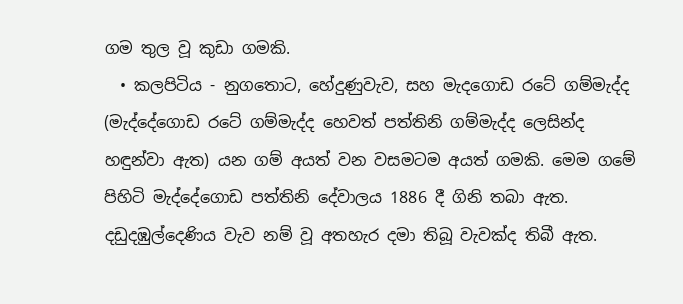ගම තුල වූ කුඩා ගමකි.
  • කලපිටිය - නුගතොට, හේදුණුවැව, සහ මැදගොඩ රටේ ගම්මැද්ද (මැද්දේගොඩ රටේ ගම්මැද්ද හෙවත් පත්තිනි ගම්මැද්ද ලෙසින්ද හඳුන්වා ඇත) යන ගම් අයත් වන වසමටම අයත් ගමකි. මෙම ගමේ පිහිටි මැද්දේගොඩ පත්තිනි දේවාලය 1886 දී ගිනි තබා ඇත. දඩුදඹුල්දෙණිය වැව නම් වූ අතහැර දමා තිබූ වැවක්ද තිබී ඇත.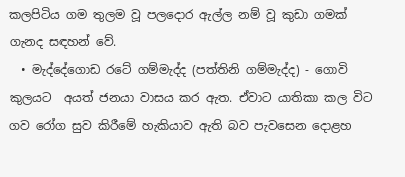කලපිටිය ගම තුලම වූ පලදොර ඇල්ල නම් වූ කුඩා ගමක් ගැනද සඳහන් වේ.
  • මැද්දේගොඩ රටේ ගම්මැද්ද (පත්තිනි ගම්මැද්ද) - ගොවි කුලයට  අයත් ජනයා වාසය කර ඇත. ඒවාට යාතිකා කල විට ගව රෝග සුව කිරීමේ හැකියාව ඇති බව පැවසෙන දොළහ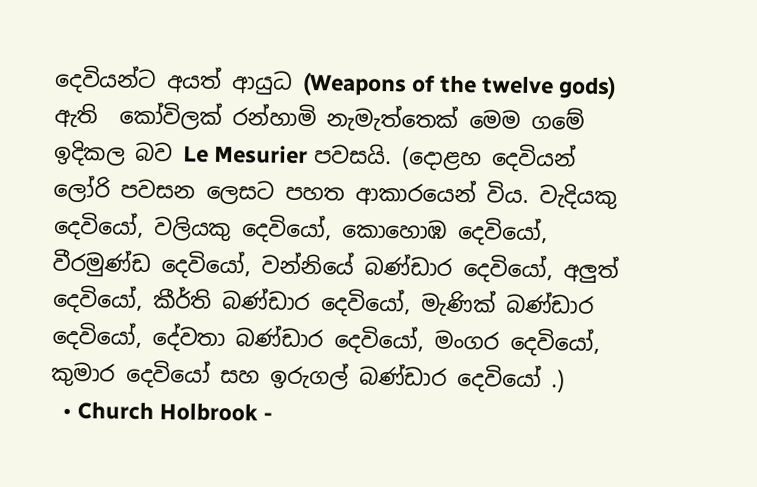දෙවියන්ට අයත් ආයුධ (Weapons of the twelve gods) ඇති  කෝවිලක් රන්හාමි නැමැත්තෙක් මෙම ගමේ ඉදිකල බව Le Mesurier පවසයි. (දොළහ දෙවියන් ලෝරි පවසන ලෙසට පහත ආකාරයෙන් විය. වැදියකු දෙවියෝ, වලියකු දෙවියෝ, කොහොඹ දෙවියෝ, වීරමුණ්ඩ දෙවියෝ, වන්නියේ බණ්ඩාර දෙවියෝ, අලුත් දෙවියෝ, කීර්ති බණ්ඩාර දෙවියෝ, මැණික් බණ්ඩාර දෙවියෝ, දේවතා බණ්ඩාර දෙවියෝ, මංගර දෙවියෝ, කුමාර දෙවියෝ සහ ඉරුගල් බණ්ඩාර දෙවියෝ .)
  • Church Holbrook -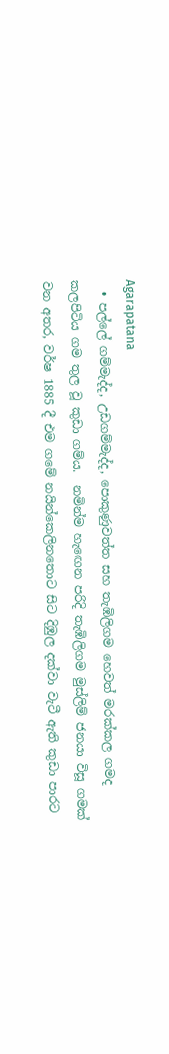Agarapatana
  • පල්ලේ ගම්මැද්ද, උඩගම්මැද්ද, පොකුණුවත්ත සහ තැඹිලිගම හෙවත් මරක්කල ගමද කලපිටිය ගම තුල වූ කුඩා ගම්ය.  නමින්ම හැඟෙන පරිදි තැඹිලිගම මුස්ලිම් ජනයා විසූ ගමක් වන අතර, වර්ෂ 1885 දී එම ගමේ නයින්කෙලිනතොට සිට දිඹුල දක්වා වැටී ඇති කුඩා පාරට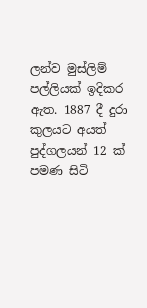ලන්ව මුස්ලිම් පල්ලියක් ඉදිකර ඇත. 1887 දී දුරා කුලයට අයත් පුද්ගලයන් 12 ක් පමණ සිටි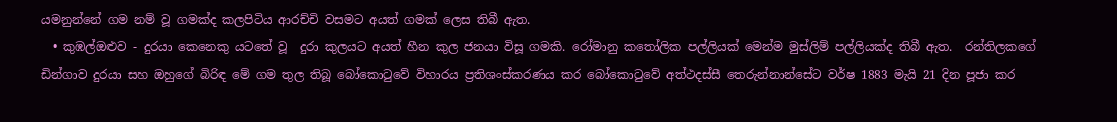යමනුන්නේ ගම නම් වූ ගමක්ද කලපිටිය ආරච්චි වසමට අයත් ගමක් ලෙස තිබී ඇත.
  • කුඹල්ඔළුව - දුරයා කෙනෙකු යටතේ වූ  දුරා කුලයට අයත් හීන කුල ජනයා විසූ ගමකි. රෝමානු කතෝලික පල්ලියක් මෙන්ම මුස්ලිම් පල්ලියක්ද තිබී ඇත.  රන්තිලකගේ ඩින්ගාව දුරයා සහ ඔහුගේ බිරිඳ මේ ගම තුල තිබූ බෝකොටුවේ විහාරය ප්‍රතිශංස්කරණය කර බෝකොටුවේ අත්ථදස්සී තෙරුන්නාන්සේට වර්ෂ 1883 මැයි 21 දින පූජා කර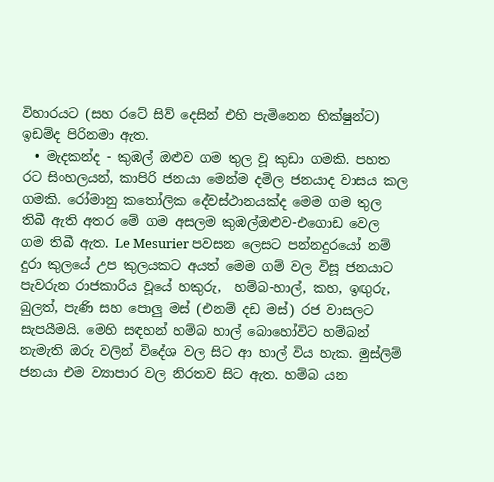විහාරයට (සහ රටේ සිව් දෙසින් එහි පැමිනෙන භික්ෂුන්ට) ඉඩම්ද පිරිනමා ඇත.
  • මැදකන්ද - කුඹල් ඔළුව ගම තුල වූ කුඩා ගමකි. පහත රට සිංහලයන්, කාපිරි ජනයා මෙන්ම දමිල ජනයාද වාසය කල ගමකි. රෝමානු කතෝලික දේවස්ථානයක්ද මෙම ගම තුල තිබී ඇති අතර මේ ගම අසලම කුඹල්ඔළුව-එගොඩ වෙල  ගම තිබී ඇත. Le Mesurier පවසන ලෙසට පන්නදුරයෝ නම් දුරා කුලයේ උප කුලයකට අයත් මෙම ගම් වල විසූ ජනයාට පැවරුන රාජකාරිය වූයේ හකුරු,  හම්බ-හාල්, කහ, ඉඟුරු, බුලත්, පැණි සහ පොලු මස් (එනම් දඩ මස්) රජ වාසලට සැපයීමයි. මෙහි සඳහන් හම්බ හාල් බොහෝවිට හම්බන් නැමැති ඔරු වලින් විදේශ වල සිට ආ හාල් විය හැක. මුස්ලිම් ජනයා එම ව්‍යාපාර වල නිරතව සිට ඇත. හම්බ යන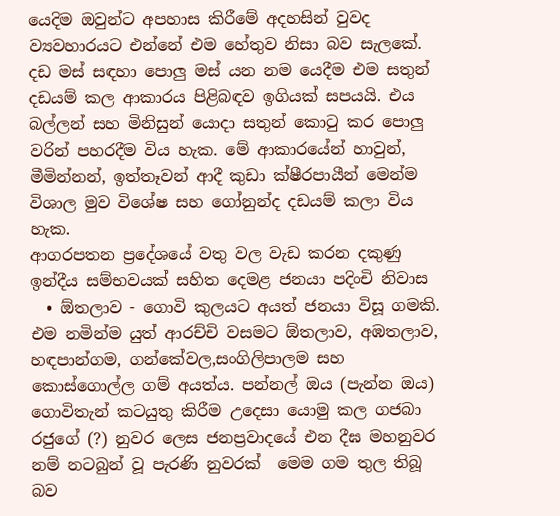යෙදිම ඔවුන්ට අපහාස කිරීමේ අදහසින් වුවද ව්‍යවහාරයට එන්නේ එම හේතුව නිසා බව සැලකේ. දඩ මස් සඳහා පොලු මස් යන නම යෙදීම එම සතුන් දඩයම් කල ආකාරය පිළිබඳව ඉගියක් සපයයි. එය බල්ලන් සහ මිනිසුන් යොදා සතුන් කොටු කර පොලු වරින් පහරදීම විය හැක. මේ ආකාරයේන් හාවුන්, මීමින්නන්, ඉත්තෑවන් ආදී කුඩා ක්ෂීරපායීන් මෙන්ම විශාල මුව විශේෂ සහ ගෝනුන්ද දඩයම් කලා විය හැක.
ආගරපතන ප්‍රදේශයේ වතු වල වැඩ කරන දකුණු ඉන්දීය සම්භවයක් සහිත දෙමළ ජනයා පදිංචි නිවාස
  • ඕතලාව - ගොවි කුලයට අයත් ජනයා විසූ ගමකි. එම නමින්ම යුත් ආරච්චි වසමට ඕතලාව, අඹතලාව, හඳපාන්ගම, ගන්කේවල,සංගිලිපාලම සහ කොස්ගොල්ල ගම් අයත්ය. පන්නල් ඔය (පැන්න ඔය) ගොවිතැන් කටයුතු කිරීම උදෙසා යොමු කල ගජබා රජුගේ (?) නුවර ලෙස ජනප්‍රවාදයේ එන දීඝ මහනුවර නම් නටබුන් වූ පැරණි නුවරක්  මෙම ගම තුල තිබූ බව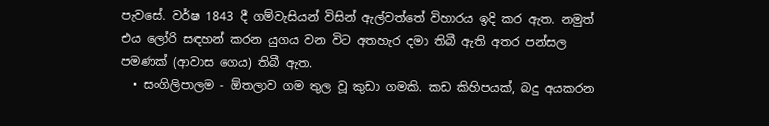පැවසේ. වර්ෂ 1843 දී ගම්වැසියන් විසින් ඇල්වත්තේ විහාරය ඉදි කර ඇත. නමුත් එය ලෝරි සඳහන් කරන යුගය වන විට අතහැර දමා තිබී ඇති අතර පන්සල පමණක් (ආවාස ගෙය) තිබී ඇත.
  • සංගිලිපාලම - ඕතලාව ගම තුල වූ කුඩා ගමකි. කඩ කිහිපයක්, බදු අයකරන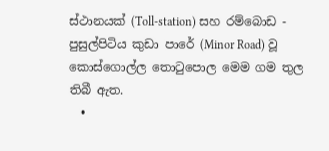ස්ථානයක් (Toll-station) සහ රම්බොඩ - පුසුල්පිටිය කුඩා පාරේ (Minor Road) වූ කොස්ගොල්ල තොටුපොල මෙම ගම තුල තිබී ඇත.
  •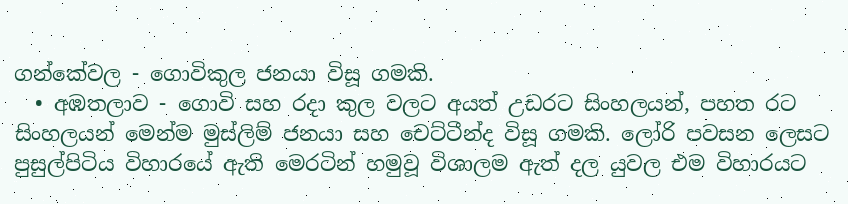ගන්කේවල - ගොවිකුල ජනයා විසූ ගමකි.
  • අඹතලාව - ගොවි සහ රදා කුල වලට අයත් උඩරට සිංහලයන්, පහත රට සිංහලයන් මෙන්ම මුස්ලිම් ජනයා සහ චෙට්ටීන්ද විසූ ගමකි. ලෝරි පවසන ලෙසට පුසුල්පිටිය විහාරයේ ඇති මෙරටින් හමුවූ විශාලම ඇත් දල යුවල එම විහාරයට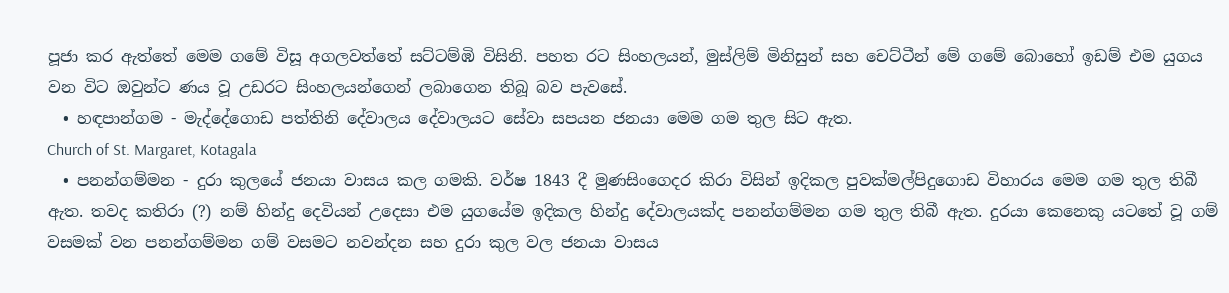පූජා කර ඇත්තේ මෙම ගමේ විසූ අගලවත්තේ සට්ටම්ඹි විසිනි. පහත රට සිංහලයන්, මුස්ලිම් මිනිසුන් සහ චෙට්ටීන් මේ ගමේ බොහෝ ඉඩම් එම යුගය වන විට ඔවුන්ට ණය වූ උඩරට සිංහලයන්ගෙන් ලබාගෙන තිබූ බව පැවසේ.
  • හඳපාන්ගම - මැද්දේගොඩ පත්තිනි දේවාලය දේවාලයට සේවා සපයන ජනයා මෙම ගම තුල සිට ඇත.
Church of St. Margaret, Kotagala
  • පනන්ගම්මන - දුරා කුලයේ ජනයා වාසය කල ගමකි. වර්ෂ 1843 දී මුණසිංගෙදර කිරා විසින් ඉදිකල පුවක්මල්පිදුගොඩ විහාරය මෙම ගම තුල තිබී ඇත. තවද කතිරා (?) නම් හින්දු දෙවියන් උදෙසා එම යුගයේම ඉදිකල හින්දු දේවාලයක්ද පනන්ගම්මන ගම තුල තිබී ඇත. දුරයා කෙනෙකු යටතේ වූ ගම් වසමක් වන පනන්ගම්මන ගම් වසමට නවන්දන සහ දුරා කුල වල ජනයා වාසය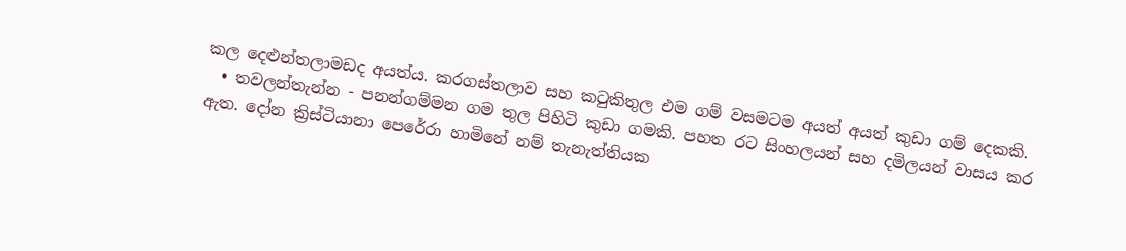කල දෙළුන්තලාමඩද අයත්ය. කරගස්තලාව සහ කටුකිතුල එම ගම් වසමටම අයත් අයත් කුඩා ගම් දෙකකි.
  • තවලන්තැන්න - පනන්ගම්මන ගම තුල පිහිටි කුඩා ගමකි. පහත රට සිංහලයන් සහ දමිලයන් වාසය කර ඇත. දෝන ක්‍රිස්ටියානා පෙරේරා හාමිනේ නම් තැනැත්තියක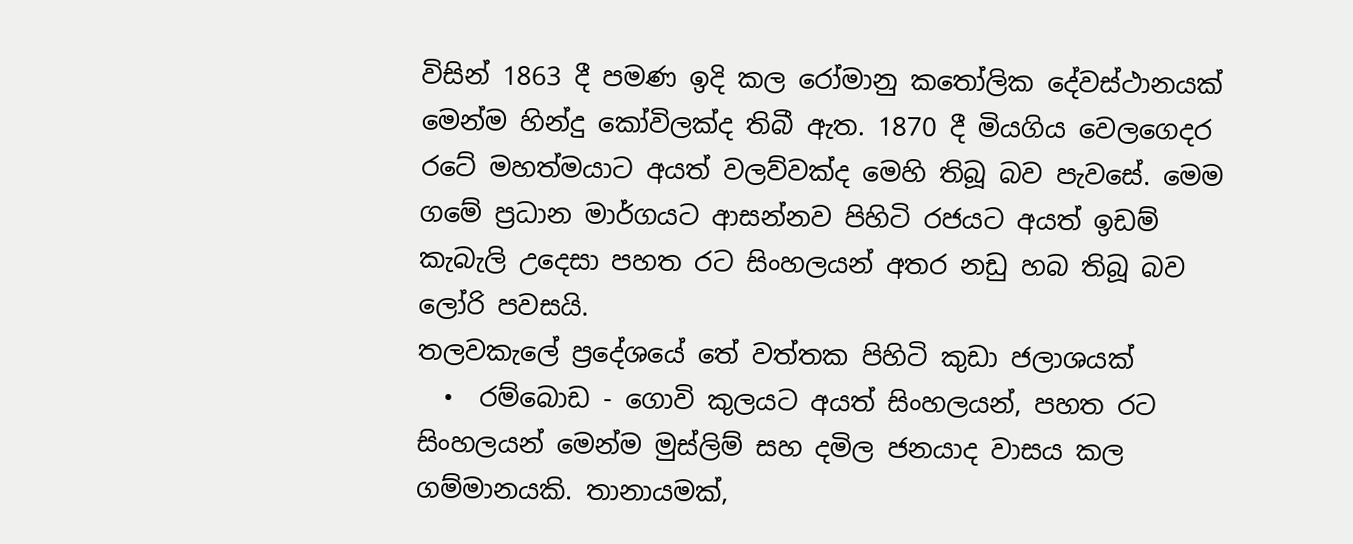විසින් 1863 දී පමණ ඉදි කල රෝමානු කතෝලික දේවස්ථානයක් මෙන්ම හින්දු කෝවිලක්ද තිබී ඇත. 1870 දී මියගිය වෙලගෙදර රටේ මහත්මයාට අයත් වලව්වක්ද මෙහි තිබූ බව පැවසේ. මෙම ගමේ ප්‍රධාන මාර්ගයට ආසන්නව පිහිටි රජයට අයත් ඉඩම් කැබැලි උදෙසා පහත රට සිංහලයන් අතර නඩු හබ තිබූ බව ලෝරි පවසයි.
තලවකැලේ ප්‍රදේශයේ තේ වත්තක පිහිටි කුඩා ජලාශයක්
  •  රම්බොඩ - ගොවි කුලයට අයත් සිංහලයන්, පහත රට සිංහලයන් මෙන්ම මුස්ලිම් සහ දමිල ජනයාද වාසය කල ගම්මානයකි. තානායමක්,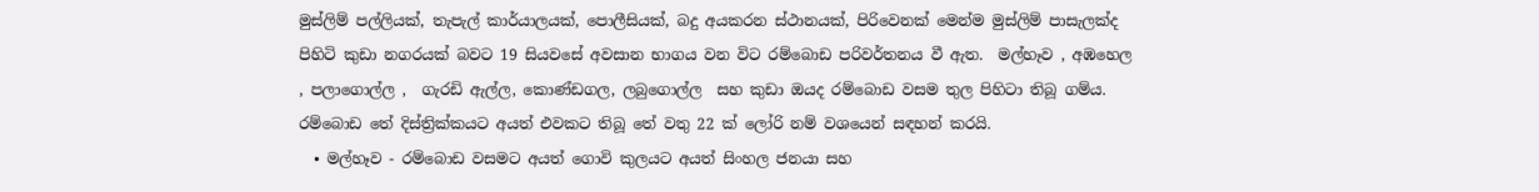මුස්ලිම් පල්ලියක්, තැපැල් කාර්යාලයක්, පොලීසියක්, බදු අයකරන ස්ථානයක්, පිරිවෙනක් මෙන්ම මුස්ලිම් පාසැලක්ද පිහිටි කුඩා නගරයක් බවට 19 සියවසේ අවසාන භාගය වන විට රම්බොඩ පරිවර්තනය වී ඇත.  මල්හෑව , අඹහෙල , පලාගොල්ල ,  ගැරඩි ඇල්ල, කොණ්ඩගල, ලබුගොල්ල  සහ කුඩා ඔයද රම්බොඩ වසම තුල පිහිටා තිබූ ගම්ය. රම්බොඩ තේ දිස්ත්‍රික්කයට අයත් එවකට තිබූ තේ වතු 22 ක් ලෝරි නම් වශයෙන් සඳහන් කරයි.
  • මල්හෑව - රම්බොඩ වසමට අයත් ගොවි කුලයට අයත් සිංහල ජනයා සහ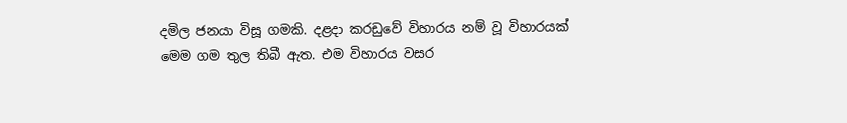දමිල ජනයා විසූ ගමකි. දළදා කරඩුවේ විහාරය නම් වූ විහාරයක් මෙම ගම තුල තිබී ඇත. එම විහාරය වසර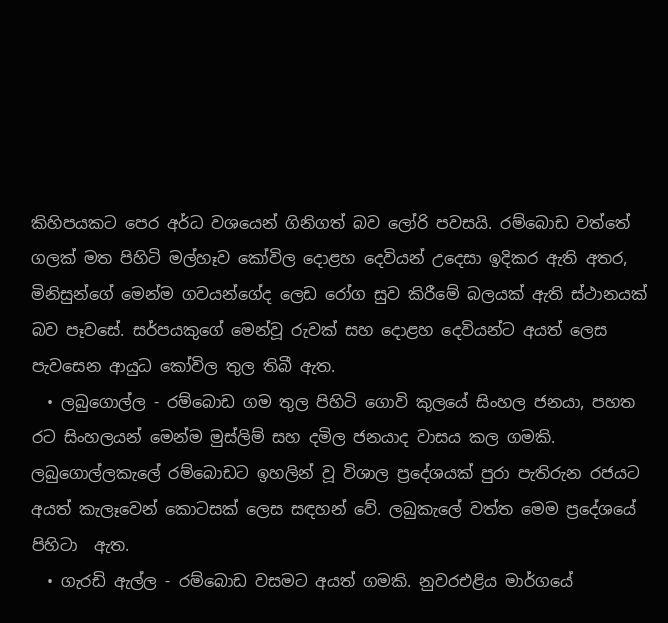කිහිපයකට පෙර අර්ධ වශයෙන් ගිනිගත් බව ලෝරි පවසයි. රම්බොඩ වත්තේ ගලක් මත පිහිටි මල්හෑව කෝවිල දොළහ දෙවියන් උදෙසා ඉදිකර ඇති අතර, මිනිසුන්ගේ මෙන්ම ගවයන්ගේද ලෙඩ රෝග සුව කිරීමේ බලයක් ඇති ස්ථානයක් බව පෑවසේ. සර්පයකුගේ මෙන්වූ රුවක් සහ දොළහ දෙවියන්ට අයත් ලෙස පැවසෙන ආයුධ කෝවිල තුල තිබී ඇත.
  • ලබුගොල්ල - රම්බොඩ ගම තුල පිහිටි ගොවි කුලයේ සිංහල ජනයා, පහත රට සිංහලයන් මෙන්ම මුස්ලිම් සහ දමිල ජනයාද වාසය කල ගමකි. ලබුගොල්ලකැලේ රම්බොඩට ඉහලින් වූ විශාල ප්‍රදේශයක් පුරා පැතිරුන රජයට අයත් කැලෑවෙන් කොටසක් ලෙස සඳහන් වේ. ලබුකැලේ වත්ත මෙම ප්‍රදේශයේ පිහිටා  ඇත.
  • ගැරඩි ඇල්ල - රම්බොඩ වසමට අයත් ගමකි. නුවරඑළිය මාර්ගයේ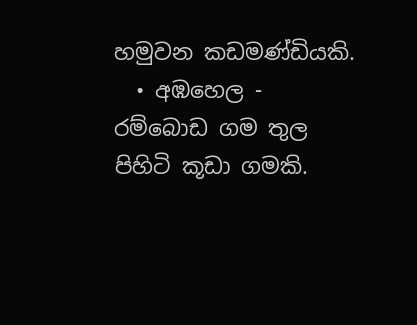හමුවන කඩමණ්ඩියකි.
  • අඹහෙල - රම්බොඩ ගම තුල පිහිටි කූඩා ගමකි.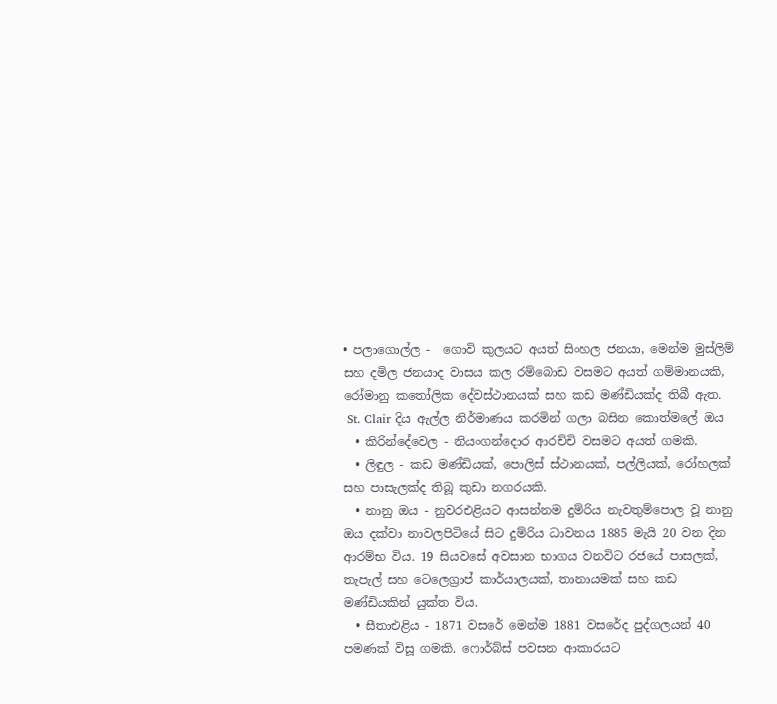• පලාගොල්ල -  ගොවි කුලයට අයත් සිංහල ජනයා, මෙන්ම මුස්ලිම් සහ දමිල ජනයාද වාසය කල රම්බොඩ වසමට අයත් ගම්මානයකි, රෝමානු කතෝලික දේවස්ථානයක් සහ කඩ මණ්ඩියක්ද තිබී ඇත.
 St. Clair දිය ඇල්ල නිර්මාණය කරමින් ගලා බසින කොත්මලේ ඔය
  • කිරින්දේවෙල - නියංගන්දොර ආරච්චි වසමට අයත් ගමකි.
  • ලිඳුල - කඩ මණ්ඩියක්, පොලිස් ස්ථානයක්, පල්ලියක්, රෝහලක් සහ පාසැලක්ද තිබූ කුඩා නගරයකි.
  • නානු ඔය - නුවරඑළියට ආසන්නම දුම්රිය නැවතුම්පොල වූ නානු ඔය දක්වා නාවලපිටියේ සිට දුම්රිය ධාවනය 1885 මැයි 20 වන දින ආරම්භ විය. 19 සියවසේ අවසාන භාගය වනවිට රජයේ පාසලක්,  තැපැල් සහ ටෙලෙග්‍රාප් කාර්යාලයක්, තානායමක් සහ කඩ මණ්ඩියකින් යුක්ත විය.
  • සීතාඑළිය - 1871 වසරේ මෙන්ම 1881 වසරේද පුද්ගලයන් 40 පමණක් විසූ ගමකි. ෆොර්බ්ස් පවසන ආකාරයට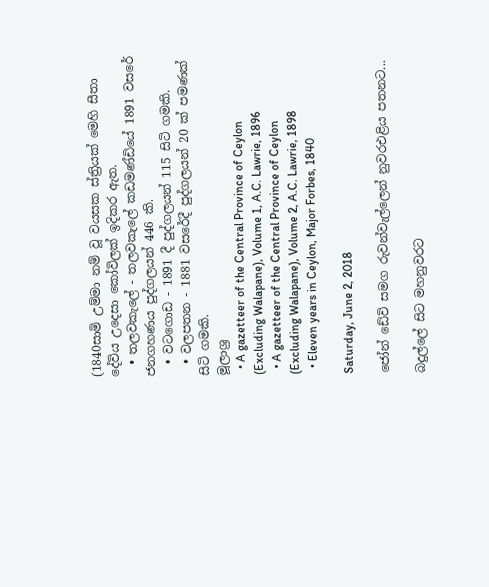(1840සාමි උම්මා නම් වූ වයසක ස්ත්‍රියක් මෙහි සීතා දේවිය උදෙසා කෝවිලක් ඉදිකර ඇත.
  • තලවකැලේ - තලවකැලේ කඩමණ්ඩියේ 1891 වසරේ ජනගහණය පුද්ගලයන් 446 කි.
  • වටගොඩ - 1891 දී පුද්ගලයන් 115 සිටි ගමකි.
  • වලපතන - 1881 වසරේදී පුද්ගලයන් 20 ක් පමණක් සිටි ගමකි.
මූලාශ්‍ර
  • A gazetteer of the Central Province of Ceylon (Excluding Walapane), Volume 1, A.C. Lawrie, 1896
  • A gazetteer of the Central Province of Ceylon (Excluding Walapane), Volume 2, A.C. Lawrie, 1898
  • Eleven years in Ceylon, Major Forbes, 1840

Saturday, June 2, 2018

ජෝන් ඩේවි සමග රුවන්වැල්ලෙන් නුවරඑළිය පතනට...

බදුල්ලේ සිට මහනුවරට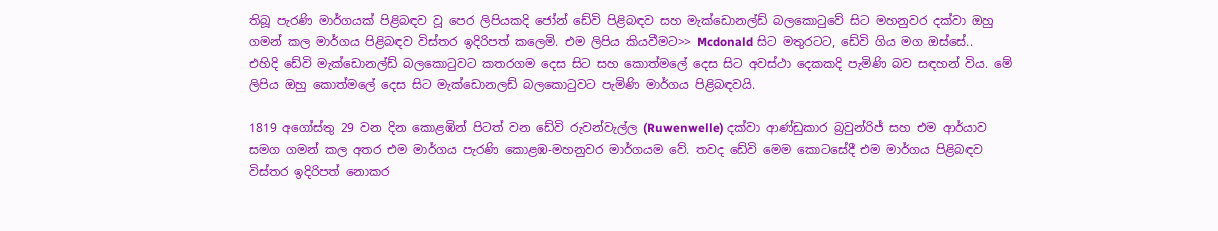තිබූ පැරණි මාර්ගයක් පිළිබඳව වූ පෙර ලිපියකදි ජෝන් ඩේවි පිළිබඳව සහ මැක්ඩොනල්ඩ් බලකොටුවේ සිට මහනුවර දක්වා ඔහු ගමන් කල මාර්ගය පිළිබඳව විස්තර ඉදිරිපත් කලෙමි. එම ලිපිය කියවීමට>> Mcdonald සිට මතුරටට, ඩේවි ගිය මග ඔස්සේ..
එහිදි ඩේවි මැක්ඩොනල්ඩ් බලකොටුවට කතරගම දෙස සිට සහ කොත්මලේ දෙස සිට අවස්ථා දෙකකදි පැමිණි බව සඳහන් විය. මේ ලිපිය ඔහු කොත්මලේ දෙස සිට මැක්ඩොනලඩ් බලකොටුවට පැමිණි මාර්ගය පිළිබඳවයි.

1819 අගෝස්තු 29 වන දින කොළඹින් පිටත් වන ඩේවි රුවන්වැල්ල (Ruwenwelle) දක්වා ආණ්ඩුකාර බ්‍රවුන්රිජ් සහ එම ආර්යාව සමග ගමන් කල අතර එම මාර්ගය පැරණි කොළඹ-මහනුවර මාර්ගයම වේ. තවද ඩේවි මෙම කොටසේදී එම මාර්ගය පිළිබඳව විස්තර ඉදිරිපත් නොකර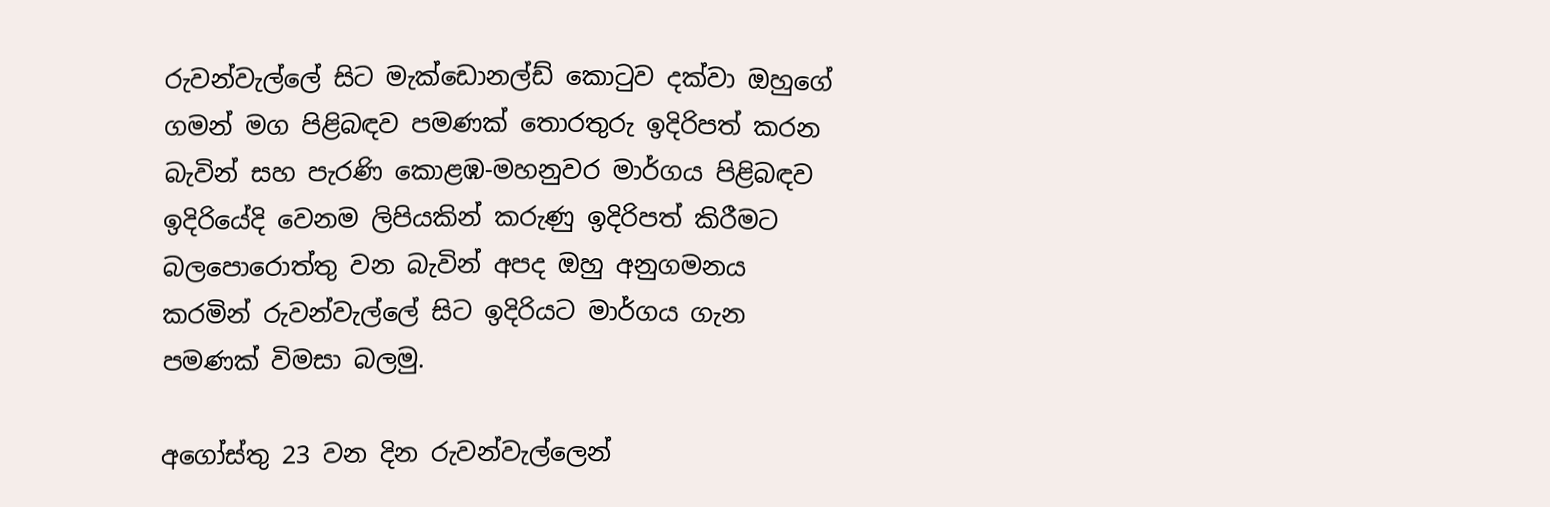රුවන්වැල්ලේ සිට මැක්ඩොනල්ඩ් කොටුව දක්වා ඔහුගේ ගමන් මග පිළිබඳව පමණක් තොරතුරු ඉදිරිපත් කරන බැවින් සහ පැරණි කොළඹ-මහනුවර මාර්ගය පිළිබඳව ඉදිරියේදි වෙනම ලිපියකින් කරුණු ඉදිරිපත් කිරීමට බලපොරොත්තු වන බැවින් අපද ඔහු අනුගමනය කරමින් රුවන්වැල්ලේ සිට ඉදිරියට මාර්ගය ගැන පමණක් විමසා බලමු.

අගෝස්තු 23 වන දින රුවන්වැල්ලෙන්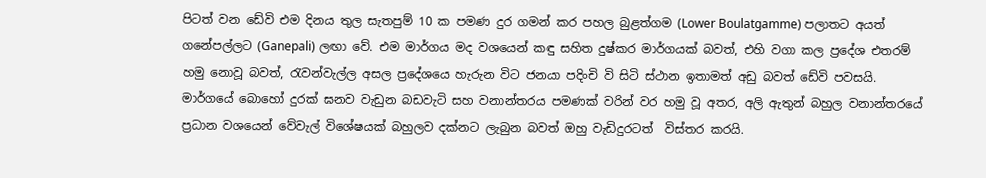පිටත් වන ඩේවි එම දිනය තුල සැතපුම් 10 ක පමණ දුර ගමන් කර පහල බුළත්ගම (Lower Boulatgamme) පලාතට අයත් ගනේපල්ලට (Ganepali) ලඟා වේ. එම මාර්ගය මද වශයෙන් කඳු සහිත දුෂ්කර මාර්ගයක් බවත්, එහි වගා කල ප්‍රදේශ එතරම් හමු නොවූ බවත්, රැවන්වැල්ල අසල ප්‍රදේශයෙ හැරුන විට ජනයා පදිංචි වි සිටි ස්ථාන ඉතාමත් අඩු බවත් ඩේවි පවසයි. මාර්ගයේ බොහෝ දුරක් ඝනව වැඩුන බඩවැටි සහ වනාන්තරය පමණක් වරින් වර හමු වූ අතර, අලි ඇතුන් බහුල වනාන්තරයේ ප්‍රධාන වශයෙන් වේවැල් විශේෂයක් බහුලව දක්නට ලැබුන බවත් ඔහු වැඩිදුරටත්  විස්තර කරයි.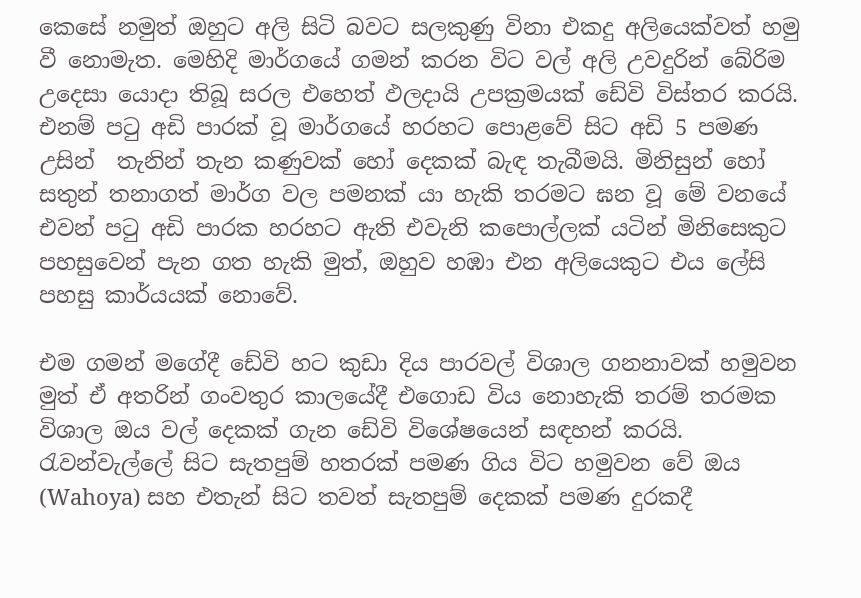කෙසේ නමුත් ඔහුට අලි සිටි බවට සලකුණු විනා එකදු අලියෙක්වත් හමු වී නොමැත. මෙහිදි මාර්ගයේ ගමන් කරන විට වල් අලි උවදුරින් බේරිම උදෙසා යොදා තිබූ සරල එහෙත් ඵලදායි උපක්‍රමයක් ඩේවි විස්තර කරයි. එනම් පටු අඩි පාරක් වූ මාර්ගයේ හරහට පොළවේ සිට අඩි 5 පමණ උසින්  තැනින් තැන කණුවක් හෝ දෙකක් බැඳ තැබීමයි. මිනිසුන් හෝ සතුන් තනාගත් මාර්ග වල පමනක් යා හැකි තරමට ඝන වූ මේ වනයේ එවන් පටු අඩි පාරක හරහට ඇති එවැනි කපොල්ලක් යටින් මිනිසෙකුට පහසුවෙන් පැන ගත හැකි මුත්, ඔහුව හඹා එන අලියෙකුට එය ලේසි පහසු කාර්යයක් නොවේ.

එම ගමන් මගේදී ඩේවි හට කුඩා දිය පාරවල් විශාල ගනනාවක් හමුවන මුත් ඒ අතරින් ගංවතුර කාලයේදී එගොඩ විය නොහැකි තරම් තරමක විශාල ඔය වල් දෙකක් ගැන ඩේවි විශේෂයෙන් සඳහන් කරයි. රැවන්වැල්ලේ සිට සැතපුම් හතරක් පමණ ගිය විට හමුවන වේ ඔය (Wahoya) සහ එතැන් සිට තවත් සැතපුම් දෙකක් පමණ දුරකදී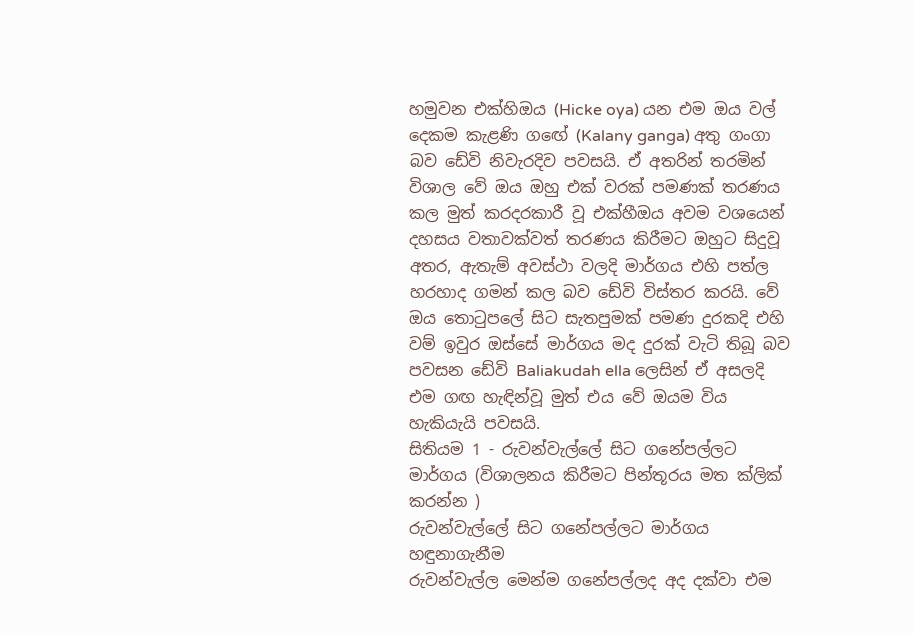හමුවන එක්හිඔය (Hicke oya) යන එම ඔය වල් දෙකම කැළණි ගඟේ (Kalany ganga) අතු ගංගා බව ඩේවි නිවැරදිව පවසයි. ඒ අතරින් තරමින් විශාල වේ ඔය ඔහු එක් වරක් පමණක් තරණය කල මුත් කරදරකාරී වූ එක්හීඔය අවම වශයෙන් දහසය වතාවක්වත් තරණය කිරීමට ඔහුට සිදුවූ අතර, ඇතැම් අවස්ථා වලදි මාර්ගය එහි පත්ල හරහාද ගමන් කල බව ඩේවි විස්තර කරයි. වේ ඔය තොටුපලේ සිට සැතපුමක් පමණ දුරකදි එහි වම් ඉවුර ඔස්සේ මාර්ගය මද දුරක් වැටි තිබූ බව පවසන ඩේවි Baliakudah ella ලෙසින් ඒ අසලදි එම ගඟ හැඳින්වූ මුත් එය වේ ඔයම විය හැකියැයි පවසයි.
සිතියම 1 - රුවන්වැල්ලේ සිට ගනේපල්ලට මාර්ගය (විශාලනය කිරීමට පින්තූරය මත ක්ලික් කරන්න )
රුවන්වැල්ලේ සිට ගනේපල්ලට මාර්ගය හඳුනාගැනීම
රුවන්වැල්ල මෙන්ම ගනේපල්ලද අද දක්වා එම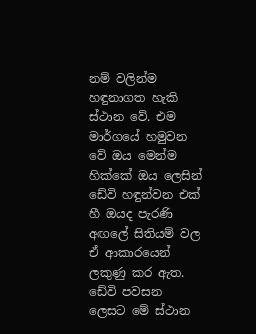නම් වලින්ම හඳුනාගත හැකි ස්ථාන වේ. එම මාර්ගයේ හමුවන වේ ඔය මෙන්ම හික්කේ ඔය ලෙසින් ඩේවි හඳුන්වන එක් හී ඔයද පැරණි අඟලේ සිතියම් වල ඒ ආකාරයෙන් ලකුණු කර ඇත. ඩේවි පවසන ලෙසට මේ ස්ථාන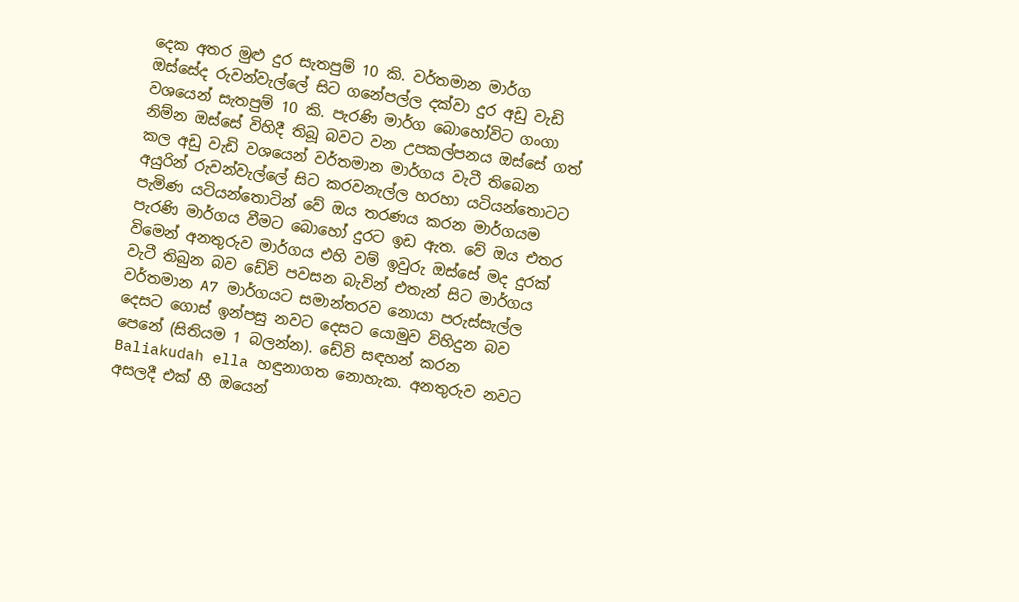දෙක අතර මුළු දුර සැතපුම් 10 කි. වර්තමාන මාර්ග ඔස්සේද රුවන්වැල්ලේ සිට ගනේපල්ල දක්වා දුර අඩු වැඩි වශයෙන් සැතපුම් 10 කි. පැරණි මාර්ග බොහෝවිට ගංගා නිම්න ඔස්සේ විහිදී තිබූ බවට වන උපකල්පනය ඔස්සේ ගත් කල අඩු වැඩි වශයෙන් වර්තමාන මාර්ගය වැටී තිබෙන අයුරින් රුවන්වැල්ලේ සිට කරවනැල්ල හරහා යටියන්තොටට පැමිණ යටියන්තොටින් වේ ඔය තරණය කරන මාර්ගයම පැරණි මාර්ගය වීමට බොහෝ දුරට ඉඩ ඇත. වේ ඔය එතර විමෙන් අනතුරුව මාර්ගය එහි වම් ඉවුරු ඔස්සේ මද දුරක් වැටී තිබුන බව ඩේවි පවසන බැවින් එතැන් සිට මාර්ගය වර්තමාන A7 මාර්ගයට සමාන්තරව නොයා පරුස්සැල්ල දෙසට ගොස් ඉන්පසු නවට දෙසට යොමුව විහිදුන බව පෙනේ (සිතියම 1 බලන්න). ඩේවි සඳහන් කරන Baliakudah ella හඳුනාගත නොහැක. අනතුරුව නවට අසලදී එක් හී ඔයෙන්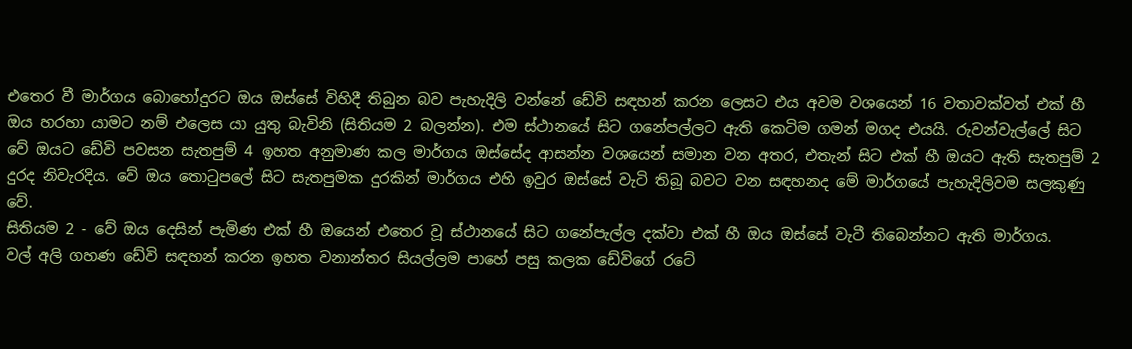එතෙර වී මාර්ගය බොහෝදුරට ඔය ඔස්සේ විහිදී තිබුන බව පැහැදිලි වන්නේ ඩේවි සඳහන් කරන ලෙසට එය අවම වශයෙන් 16 වතාවක්වත් එක් හී ඔය හරහා යාමට නම් එලෙස යා යුතු බැවිනි (සිතියම 2 බලන්න). එම ස්ථානයේ සිට ගනේපල්ලට ඇති කෙටිම ගමන් මගද එයයි. රුවන්වැල්ලේ සිට වේ ඔයට ඩේවි පවසන සැතපුම් 4 ඉහත අනුමාණ කල මාර්ගය ඔස්සේද ආසන්න වශයෙන් සමාන වන අතර, එතැන් සිට එක් හී ඔයට ඇති සැතපුම් 2 දුරද නිවැරදිය. වේ ඔය තොටුපලේ සිට සැතපුමක දුරකින් මාර්ගය එහි ඉවුර ඔස්සේ වැටි තිබූ බවට වන සඳහනද මේ මාර්ගයේ පැහැදිලිවම සලකුණු වේ.
සිතියම 2 - වේ ඔය දෙසින් පැමිණ එක් හී ඔයෙන් එතෙර වූ ස්ථානයේ සිට ගනේපැල්ල දක්වා එක් හී ඔය ඔස්සේ වැටී තිබෙන්නට ඇති මාර්ගය.
වල් අලි ගහණ ඩේවි සඳහන් කරන ඉහත වනාන්තර සියල්ලම පාහේ පසු කලක ඩේවිගේ රටේ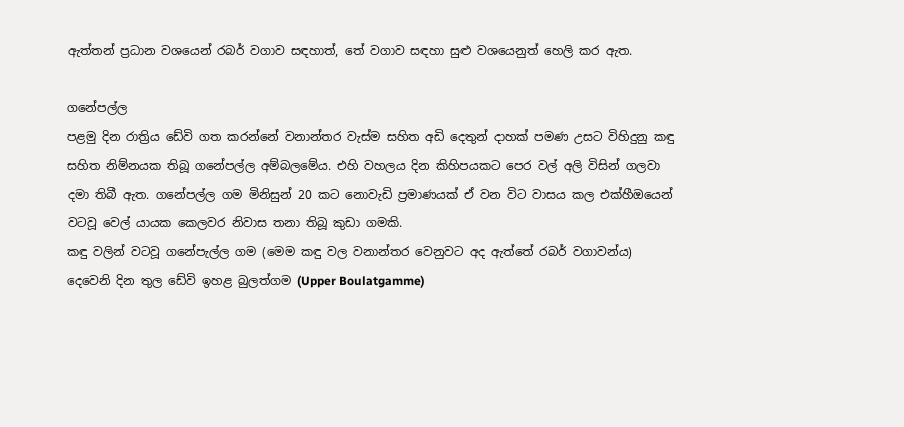ඇත්තන් ප්‍රධාන වශයෙන් රබර් වගාව සඳහාත්, තේ වගාව සඳහා සුළු වශයෙනුත් හෙලි කර ඇත.

ගනේපල්ල
පළමු දින රාත්‍රිය ඩේවි ගත කරන්නේ වනාන්තර වැස්ම සහිත අඩි දෙතුන් දාහක් පමණ උසට විහිදුනු කඳු සහිත නිම්නයක තිබූ ගනේපල්ල අම්බලමේය. එහි වහලය දින කිහිපයකට පෙර වල් අලි විසින් ගලවා දමා තිබී ඇත. ගනේපල්ල ගම මිනිසුන් 20 කට නොවැඩි ප්‍රමාණයක් ඒ වන විට වාසය කල එක්හීඔයෙන් වටවූ වෙල් යායක කෙලවර නිවාස තනා තිබූ කුඩා ගමකි.
කඳු වලින් වටවූ ගනේපැල්ල ගම (මෙම කඳු වල වනාන්තර වෙනුවට අද ඇත්තේ රබර් වගාවන්ය)
දෙවෙනි දින තුල ඩේවි ඉහළ බුලත්ගම (Upper Boulatgamme)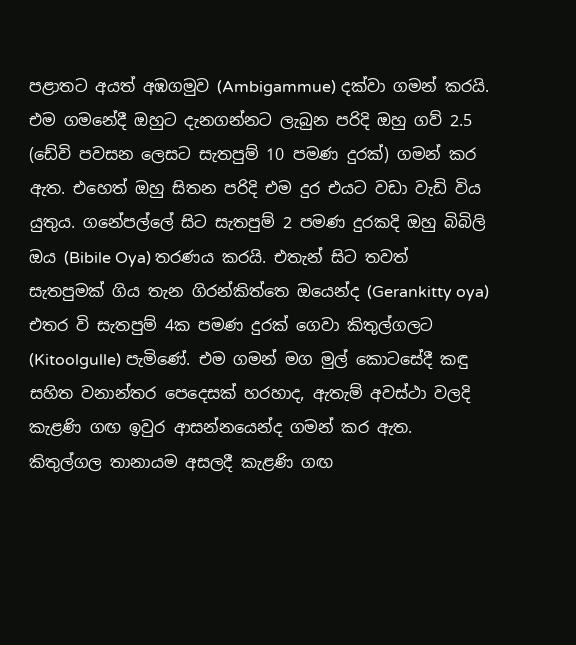පළාතට අයත් අඹගමුව (Ambigammue) දක්වා ගමන් කරයි. එම ගමනේදී ඔහුට දැනගන්නට ලැබුන පරිදි ඔහු ගව් 2.5 (ඩේවි පවසන ලෙසට සැතපුම් 10 පමණ දුරක්) ගමන් කර ඇත. එහෙත් ඔහු සිතන පරිදි එම දුර එයට වඩා වැඩි විය යුතුය. ගනේපල්ලේ සිට සැතපුම් 2 පමණ දුරකදි ඔහු බිබිලි ඔය (Bibile Oya) තරණය කරයි. එතැන් සිට තවත් සැතපුමක් ගිය තැන ගිරන්කිත්තෙ ඔයෙන්ද (Gerankitty oya) එතර වි සැතපුම් 4ක පමණ දුරක් ගෙවා කිතුල්ගලට (Kitoolgulle) පැමිණේ. එම ගමන් මග මුල් කොටසේදී කඳු සහිත වනාන්තර පෙදෙසක් හරහාද, ඇතැම් අවස්ථා වලදි කැළණි ගඟ ඉවුර ආසන්නයෙන්ද ගමන් කර ඇත.
කිතුල්ගල තානායම අසලදී කැළණි ගඟ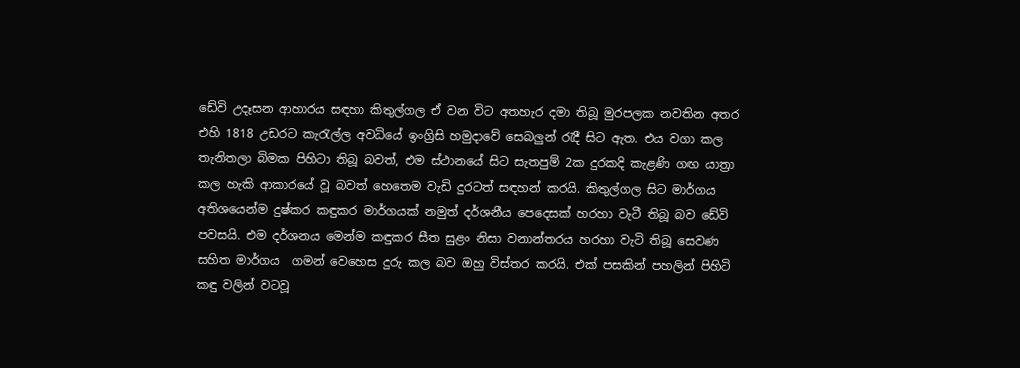ඩේවි උදෑසන ආහාරය සඳහා කිතුල්ගල ඒ වන විට අතහැර දමා තිබූ මුරපලක නවතින අතර එහි 1818 උඩරට කැරැල්ල අවධියේ ඉංග්‍රිසි හමුදාවේ සෙබලුන් රැදී සිට ඇත. එය වගා කල තැනිතලා බිමක පිහිටා තිබූ බවත්, එම ස්ථානයේ සිට සැතපුම් 2ක දුරකදි කැළණි ගඟ යාත්‍රා කල හැකි ආකාරයේ වූ බවත් හෙතෙම වැඩි දුරටත් සඳහන් කරයි. කිතුල්ගල සිට මාර්ගය අතිශයෙන්ම දුෂ්කර කඳුකර මාර්ගයක් නමුත් දර්ශනීය පෙදෙසක් හරහා වැටී තිබූ බව ඩේවි පවසයි. එම දර්ශනය මෙන්ම කඳුකර සීත සුළං නිසා වනාන්තරය හරහා වැටි තිබූ සෙවණ සහිත මාර්ගය  ගමන් වෙහෙස දුරු කල බව ඔහු විස්තර කරයි. එක් පසකින් පහලින් පිහිටි කඳු වලින් වටවූ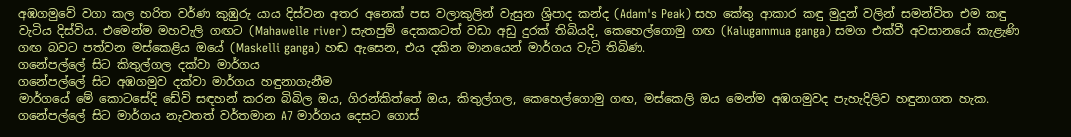අඹගමුවේ වගා කල හරිත වර්ණ කුඹුරු යාය දිස්වන අතර අනෙක් පස වලාකුලින් වැසුන ශ්‍රිපාද කන්ද (Adam's Peak) සහ කේතු ආකාර කඳු මුදුන් වලින් සමන්විත එම කඳු වැටිය දිස්විය. එමෙන්ම මහවැලි ගඟට (Mahawelle river) සැතපුම් දෙකකටත් වඩා අඩු දුරක් තිබියදි, කෙහෙල්ගොමු ගඟ (Kalugammua ganga) සමග එක්වී අවසානයේ කැළැණි ගඟ බවට පත්වන මස්කෙළිය ඔයේ (Maskelli ganga) හඬ ඇසෙන, එය දකින මානයෙන් මාර්ගය වැටි තිබිණ.
ගනේපල්ලේ සිට කිතුල්ගල දක්වා මාර්ගය
ගනේපල්ලේ සිට අඹගමුව දක්වා මාර්ගය හඳුනාගැනීම
මාර්ගයේ මේ කොටසේදි ඩේවි සඳහන් කරන බිබිල ඔය, ගිරන්කිත්තේ ඔය, කිතුල්ගල, කෙහෙල්ගොමු ගඟ, මස්කෙලි ඔය මෙන්ම අඹගමුවද පැහැදිලිව හඳුනාගත හැක. ගනේපල්ලේ සිට මාර්ගය නැවතත් වර්තමාන A7 මාර්ගය දෙසට ගොස්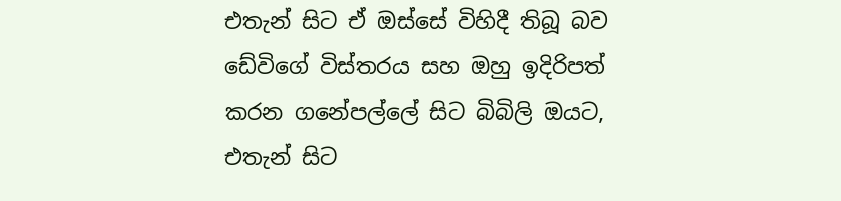එතැන් සිට ඒ ඔස්සේ විහිදී තිබූ බව ඩේවිගේ විස්තරය සහ ඔහු ඉදිරිපත් කරන ගනේපල්ලේ සිට බිබිලි ඔයට, එතැන් සිට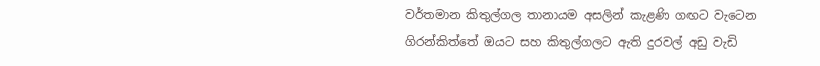වර්තමාන කිතුල්ගල තානායම අසලින් කැළණි ගඟට වැටෙන ගිරන්කිත්තේ ඔයට සහ කිතුල්ගලට ඇති දුරවල් අඩු වැඩි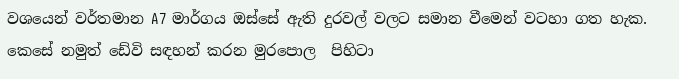වශයෙන් වර්තමාන A7 මාර්ගය ඔස්සේ ඇති දුරවල් වලට සමාන වීමෙන් වටහා ගත හැක. කෙසේ නමුත් ඩේවි සඳහන් කරන මුරපොල  පිහිටා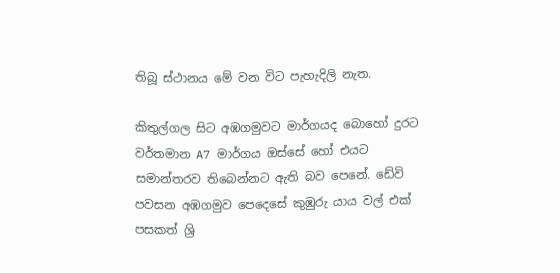තිබූ ස්ථානය මේ වන විට පැහැදිලි නැත.

කිතුල්ගල සිට අඹගමුවට මාර්ගයද බොහෝ දුරට වර්තමාන A7 මාර්ගය ඔස්සේ හෝ එයට සමාන්තරව තිබෙන්නට ඇති බව පෙනේ. ඩේවි පවසන අඹගමුව පෙදෙසේ කුඹුරු යාය වල් එක් පසකත් ශ්‍රි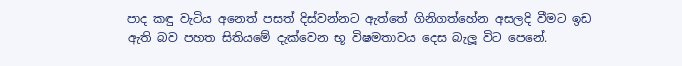පාද කඳු වැටිය අනෙත් පසත් දිස්වන්නට ඇත්තේ ගිනිගත්හේන අසලදි වීමට ඉඩ ඇති බව පහත සිතියමේ දැක්වෙන භූ විෂමතාවය දෙස බැලූ විට පෙනේ.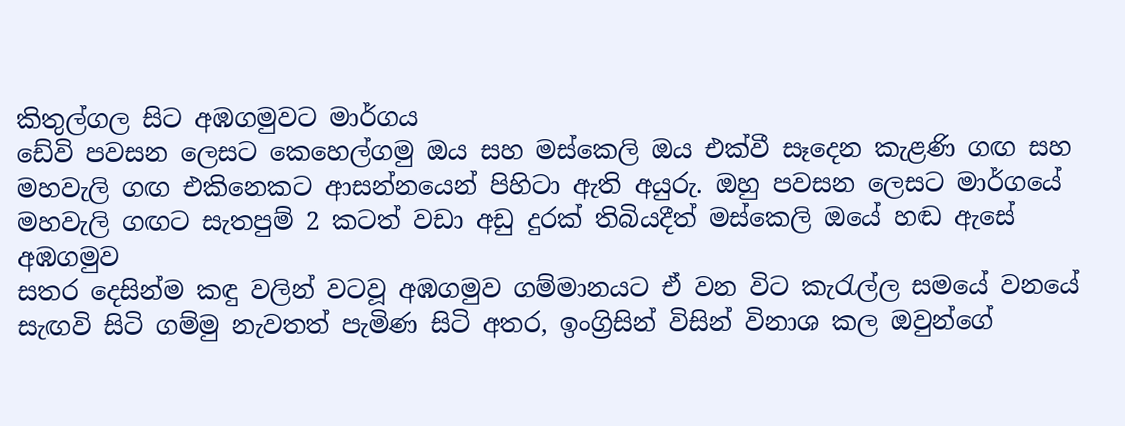කිතුල්ගල සිට අඹගමුවට මාර්ගය
ඩේවි පවසන ලෙසට කෙහෙල්ගමු ඔය සහ මස්කෙලි ඔය එක්වී සෑදෙන කැළණි ගඟ සහ මහවැලි ගඟ එකිනෙකට ආසන්නයෙන් පිහිටා ඇති අයුරු. ඔහු පවසන ලෙසට මාර්ගයේ මහවැලි ගඟට සැතපුම් 2 කටත් වඩා අඩු දුරක් තිබියදීත් මස්කෙලි ඔයේ හඬ ඇසේ
අඹගමුව
සතර දෙසින්ම කඳු වලින් වටවූ අඹගමුව ගම්මානයට ඒ වන විට කැරැල්ල සමයේ වනයේ සැඟවි සිටි ගම්මු නැවතත් පැමිණ සිටි අතර, ඉංග්‍රිසින් විසින් විනාශ කල ඔවුන්ගේ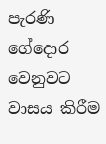පැරණි ගේදොර වෙනුවට වාසය කිරීම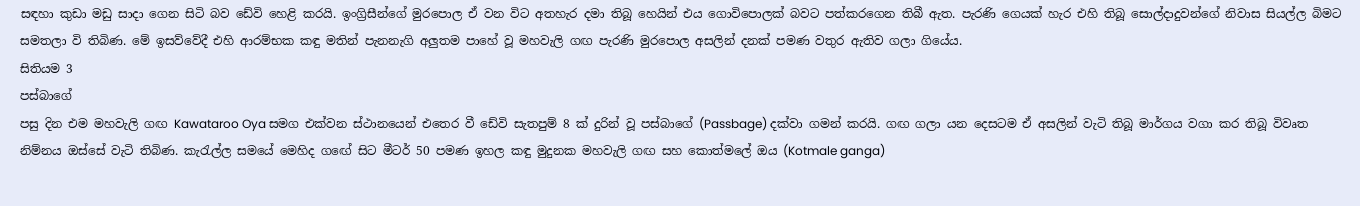සඳහා කුඩා මඩු සාදා ගෙන සිටි බව ඩේවි හෙළි කරයි. ඉංග්‍රිසීන්ගේ මුරපොල ඒ වන විට අතහැර දමා තිබූ හෙයින් එය ගොවිපොලක් බවට පත්කරගෙන තිබී ඇත. පැරණි ගෙයක් හැර එහි තිබූ සොල්දාදුවන්ගේ නිවාස සියල්ල බිමට සමතලා වි තිබිණ. මේ ඉසව්වේදී එහි ආරම්භක කඳු මතින් පැනනැගි අලුතම පාහේ වූ මහවැලි ගඟ පැරණි මුරපොල අසලින් දනක් පමණ වතුර ඇතිව ගලා ගියේය.
සිතියම 3
පස්බාගේ
පසු දින එම මහවැලි ගඟ Kawataroo Oya සමග එක්වන ස්ථානයෙන් එතෙර වී ඩේවි සැතපුම් 8 ක් දුරින් වූ පස්බාගේ (Passbage) දක්වා ගමන් කරයි. ගඟ ගලා යන දෙසටම ඒ අසලින් වැටි තිබූ මාර්ගය වගා කර තිබූ විවෘත නිම්නය ඔස්සේ වැටි තිබිණ. කැරැල්ල සමයේ මෙහිද ගඟේ සිට මීටර් 50 පමණ ඉහල කඳු මුදුනක මහවැලි ගඟ සහ කොත්මලේ ඔය (Kotmale ganga)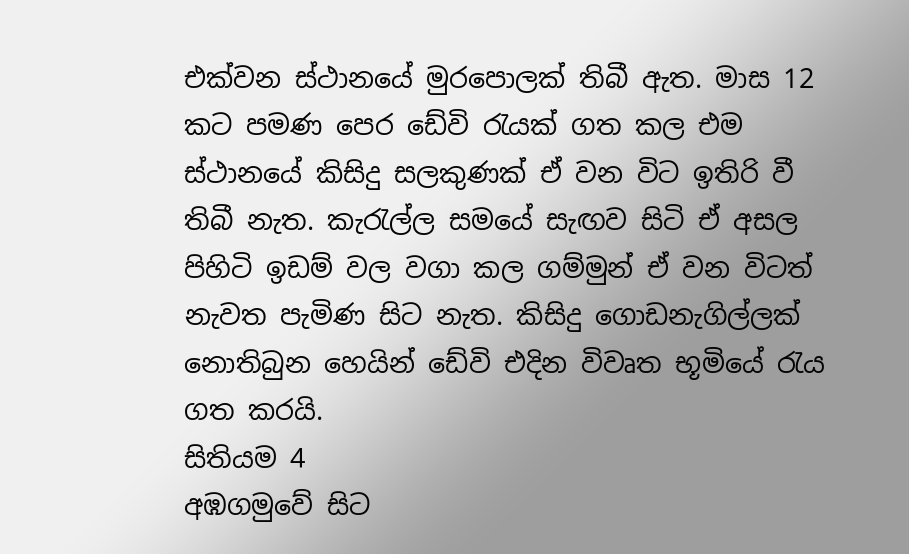එක්වන ස්ථානයේ මුරපොලක් තිබී ඇත. මාස 12 කට පමණ පෙර ඩේවි රැයක් ගත කල එම ස්ථානයේ කිසිදු සලකුණක් ඒ වන විට ඉතිරි වී තිබී නැත. කැරැල්ල සමයේ සැඟව සිටි ඒ අසල පිහිටි ඉඩම් වල වගා කල ගම්මුන් ඒ වන විටත් නැවත පැමිණ සිට නැත. කිසිදු ගොඩනැගිල්ලක් නොතිබුන හෙයින් ඩේවි එදින විවෘත භූමියේ රැය ගත කරයි.
සිතියම 4
අඹගමුවේ සිට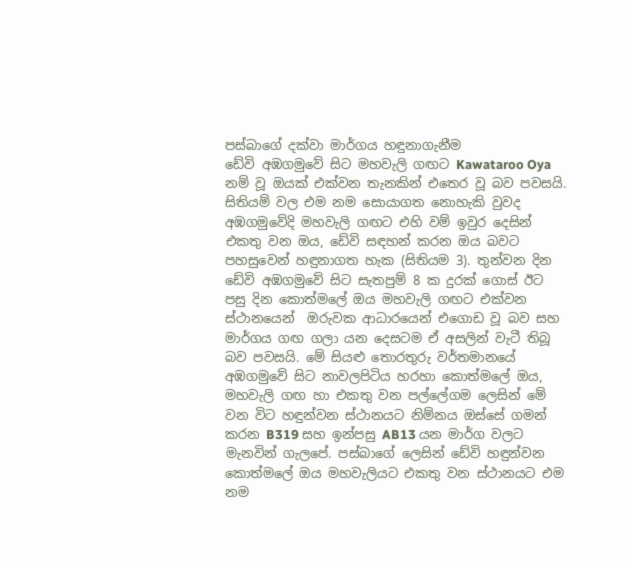පස්බාගේ දක්වා මාර්ගය හඳුනාගැනීම
ඩේවි අඹගමුවේ සිට මහවැලි ගඟට Kawataroo Oya නම් වූ ඔයක් එක්වන තැනකින් එතෙර වූ බව පවසයි. සිතියම් වල එම නම සොයාගත නොහැකි වුවද අඹගමුවේදි මහවැලි ගඟට එහි වම් ඉවුර දෙසින් එකතු වන ඔය, ඩේවි සඳහන් කරන ඔය බවට පහසුවෙන් හඳුනාගත හැක (සිතියම 3). තුන්වන දින ඩේවි අඹගමුවේ සිට සැතපුම් 8 ක දුරක් ගොස් ඊට පසු දින කොත්මලේ ඔය මහවැලි ගඟට එක්වන ස්ථානයෙන්  ඔරුවක ආධාරයෙන් එගොඩ වූ බව සහ මාර්ගය ගඟ ගලා යන දෙසටම ඒ අසලින් වැටී තිබූ බව පවසයි. මේ සියළු තොරතුරු වර්තමානයේ අඹගමුවේ සිට නාවලපිටිය හරහා කොත්මලේ ඔය, මහවැලි ගඟ හා එකතු වන පල්ලේගම ලෙසින් මේ වන විට හඳුන්වන ස්ථානයට නිම්නය ඔස්සේ ගමන් කරන B319 සහ ඉන්පසු AB13 යන මාර්ග වලට මැනවින් ගැලපේ. පස්බාගේ ලෙසින් ඩේවි හඳුන්වන කොත්මලේ ඔය මහවැලියට එකතු වන ස්ථානයට එම නම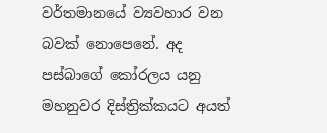වර්තමානයේ ව්‍යවහාර වන බවක් නොපෙනේ. අද පස්බාගේ කෝරලය යනු මහනුවර දිස්ත්‍රික්කයට අයත්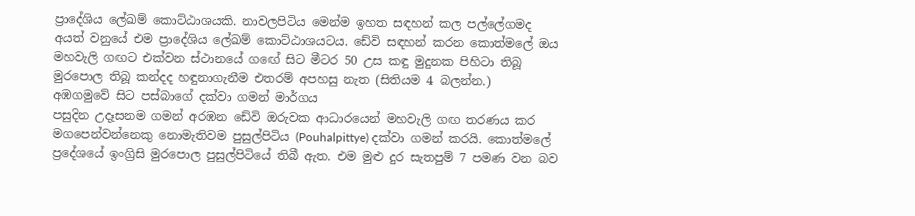ප්‍රාදේශිය ලේඛම් කොට්ඨාශයකි. නාවලපිටිය මෙන්ම ඉහත සඳහන් කල පල්ලේගමද අයත් වනුයේ එම ප්‍රාදේශිය ලේඛම් කොට්ඨාශයටය. ඩේවි සඳහන් කරන කොත්මලේ ඔය මහවැලි ගඟට එක්වන ස්ථානයේ ගඟේ සිට මීටර 50 උස කඳු මුදුනක පිහිටා තිබූ  මුරපොල තිබූ කන්දද හඳුනාගැනීම එතරම් අපහසු නැත (සිතියම 4 බලන්න.)
අඹගමුවේ සිට පස්බාගේ දක්වා ගමන් මාර්ගය
පසුදින උදෑසනම ගමන් අරඹන ඩේවි ඔරුවක ආධාරයෙන් මහවැලි ගඟ තරණය කර  මගපෙන්වන්නෙකු නොමැතිවම පුසුල්පිටිය (Pouhalpittye) දක්වා ගමන් කරයි. කොත්මලේ ප්‍රදේශයේ ඉංග්‍රිසි මුරපොල පුසුල්පිටියේ තිබී ඇත. එම මුළු දුර සැතපුම් 7 පමණ වන බව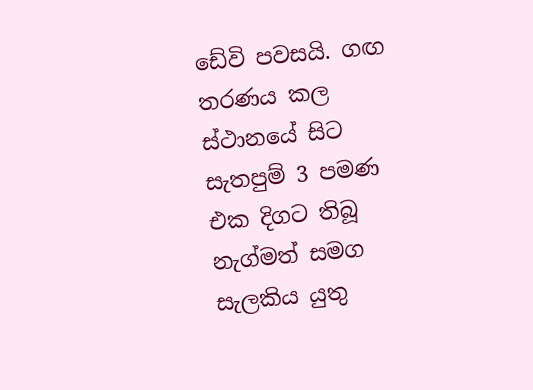ඩේවි පවසයි. ගඟ තරණය කල ස්ථානයේ සිට සැතපුම් 3 පමණ එක දිගට තිබූ නැග්මත් සමග සැලකිය යුතු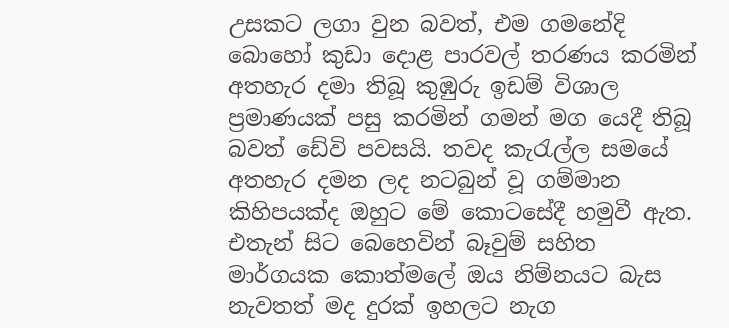උසකට ලගා වුන බවත්, එම ගමනේදි බොහෝ කුඩා දොළ පාරවල් තරණය කරමින් අතහැර දමා තිබූ කුඹුරු ඉඩම් විශාල ප්‍රමාණයක් පසු කරමින් ගමන් මග යෙදී තිබූ බවත් ඩේවි පවසයි. තවද කැරැල්ල සමයේ අතහැර දමන ලද නටබුන් වූ ගම්මාන කිහිපයක්ද ඔහුට මේ කොටසේදී හමුවී ඇත. එතැන් සිට බෙහෙවින් බෑවුම් සහිත මාර්ගයක කොත්මලේ ඔය නිම්නයට බැස නැවතත් මද දුරක් ඉහලට නැග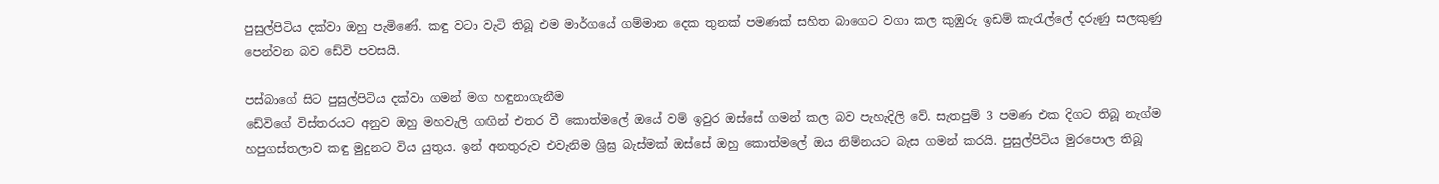පුසුල්පිටිය දක්වා ඔහු පැමිණේ. කඳු වටා වැටි තිබූ එම මාර්ගයේ ගම්මාන දෙක තුනක් පමණක් සහිත බාගෙට වගා කල කුඹුරු ඉඩම් කැරැල්ලේ දරුණු සලකුණු පෙන්වන බව ඩේවි පවසයි.

පස්බාගේ සිට පුසුල්පිටිය දක්වා ගමන් මග හඳුනාගැනීම
ඩේවිගේ විස්තරයට අනුව ඔහු මහවැලි ගඟින් එතර වී කොත්මලේ ඔයේ වම් ඉවුර ඔස්සේ ගමන් කල බව පැහැදිලි වේ. සැතපුම් 3 පමණ එක දිගට තිබූ නැග්ම හපුගස්තලාව කඳු මුදුනට විය යුතුය. ඉන් අනතුරුව එවැනිම ශ්‍රිඝ්‍ර බැස්මක් ඔස්සේ ඔහු කොත්මලේ ඔය නිම්නයට බැස ගමන් කරයි. පුසුල්පිටිය මුරපොල තිබූ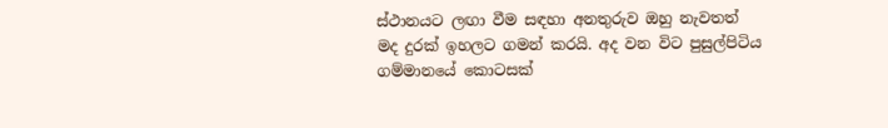ස්ථානයට ලඟා වීම සඳහා අනතුරුව ඔහු නැවතත් මද දුරක් ඉහලට ගමන් කරයි. අද වන විට පුසුල්පිටිය ගම්මානයේ කොටසක්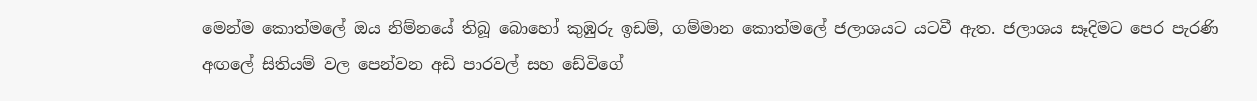මෙන්ම කොත්මලේ ඔය නිම්නයේ තිබූ බොහෝ කුඹුරු ඉඩම්, ගම්මාන කොත්මලේ ජලාශයට යටවී ඇත. ජලාශය සෑදිමට පෙර පැරණි අඟලේ සිතියම් වල පෙන්වන අඩි පාරවල් සහ ඩේවිගේ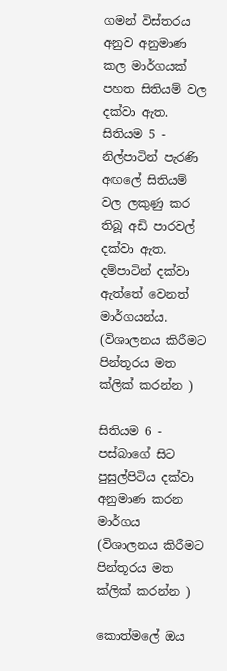ගමන් විස්තරය අනුව අනුමාණ කල මාර්ගයක් පහත සිතියම් වල දක්වා ඇත.
සිතියම 5 - නිල්පාටින් පැරණි අඟලේ සිතියම් වල ලකුණු කර තිබූ අඩි පාරවල් දක්වා ඇත. දම්පාටින් දක්වා ඇත්තේ වෙනත් මාර්ගයන්ය. (විශාලනය කිරීමට පින්තූරය මත ක්ලික් කරන්න )

සිතියම 6 - පස්බාගේ සිට පුසුල්පිටිය දක්වා අනුමාණ කරන මාර්ගය  (විශාලනය කිරීමට පින්තූරය මත ක්ලික් කරන්න )

කොත්මලේ ඔය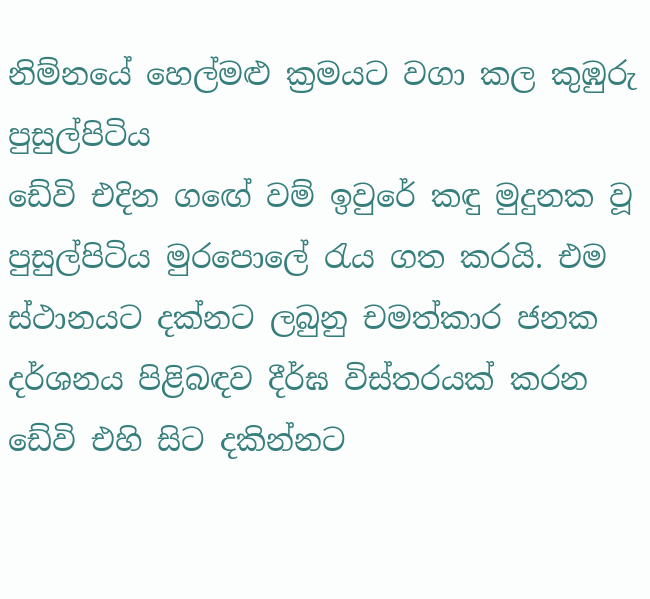නිම්නයේ හෙල්මළු ක්‍රමයට වගා කල කුඹුරු
පුසුල්පිටිය
ඩේවි එදින ගඟේ වම් ඉවුරේ කඳු මුදුනක වූ පුසුල්පිටිය මුරපොලේ රැය ගත කරයි. එම ස්ථානයට දක්නට ලබුනු චමත්කාර ජනක දර්ශනය පිළිබඳව දීර්ඝ විස්තරයක් කරන ඩේවි එහි සිට දකින්නට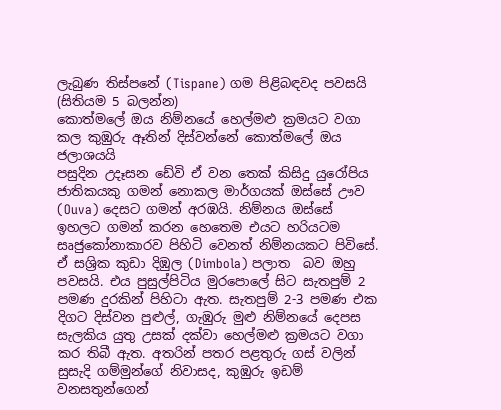ලැබුණ තිස්පනේ (Tispane) ගම පිළිබඳවද පවසයි (සිතියම 5 බලන්න)
කොත්මලේ ඔය නිම්නයේ හෙල්මළු ක්‍රමයට වගා කල කුඹුරු ඈතින් දිස්වන්නේ කොත්මලේ ඔය ජලාශයයි
පසුදින උදෑසන ඩේවි ඒ වන තෙක් කිසිදු යුරෝපිය ජාතිකයකු ගමන් නොකල මාර්ගයක් ඔස්සේ ඌව (Ouva) දෙසට ගමන් අරඹයි. නිම්නය ඔස්සේ ඉහලට ගමන් කරන හෙතෙම එයට හරියටම සෘජුකෝනාකාරව පිහිටි වෙනත් නිම්නයකට පිවිසේ. ඒ සශ්‍රික කුඩා දිඹුල (Dimbola) පලාත  බව ඔහු පවසයි. එය පුසුල්පිටිය මුරපොලේ සිට සැතපුම් 2 පමණ දුරකින් පිහිටා ඇත. සැතපුම් 2-3 පමණ එක දිගට දිස්වන පුළුල්, ගැඹුරු මුළු නිම්නයේ දෙපස සැලකිය යුතු උසක් දක්වා හෙල්මළු ක්‍රමයට වගා කර තිබී ඇත. අතරින් පතර පළතුරු ගස් වලින් සුසැදි ගම්මුන්ගේ නිවාසද, කුඹුරු ඉඩම් වනසතුන්ගෙන්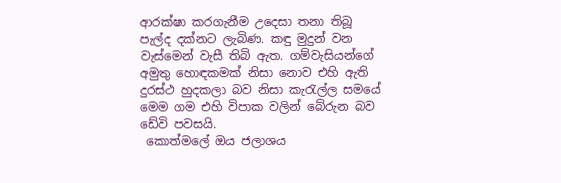ආරක්ෂා කරගැනීම උදෙසා තනා තිබූ පැල්ද දක්නට ලැබිණ. කඳු මුදුන් වන වැස්මෙන් වැසී තිබි ඇත. ගම්වැසියන්ගේ අමුතු හොඳකමක් නිසා නොව එහි ඇති දුරස්ථ හුදකලා බව නිසා කැරැල්ල සමයේ මෙම ගම එහි විපාක වලින් බේරුන බව ඩේවි පවසයි.
 කොත්මලේ ඔය ජලාශය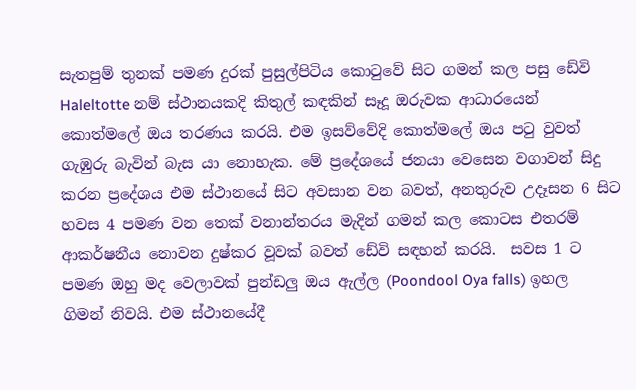සැතපුම් තුනක් පමණ දුරක් පුසුල්පිටිය කොටුවේ සිට ගමන් කල පසු ඩේවි Haleltotte නම් ස්ථානයකදි කිතුල් කඳකින් සෑදූ ඔරුවක ආධාරයෙන් කොත්මලේ ඔය තරණය කරයි. එම ඉසව්වේදි කොත්මලේ ඔය පටු වුවත් ගැඹුරු බැවින් බැස යා නොහැක. මේ ප්‍රදේශයේ ජනයා වෙසෙන වගාවන් සිදු කරන ප්‍රදේශය එම ස්ථානයේ සිට අවසාන වන බවත්, අනතුරුව උදෑසන 6 සිට හවස 4 පමණ වන තෙක් වනාන්තරය මැදින් ගමන් කල කොටස එතරම් ආකර්ෂනීය නොවන දුෂ්කර වූවක් බවත් ඩේවි සඳහන් කරයි.  සවස 1 ට පමණ ඔහු මද වෙලාවක් පුන්ඩලු ඔය ඇල්ල (Poondool Oya falls) ඉහල ගිමන් නිවයි. එම ස්ථානයේදී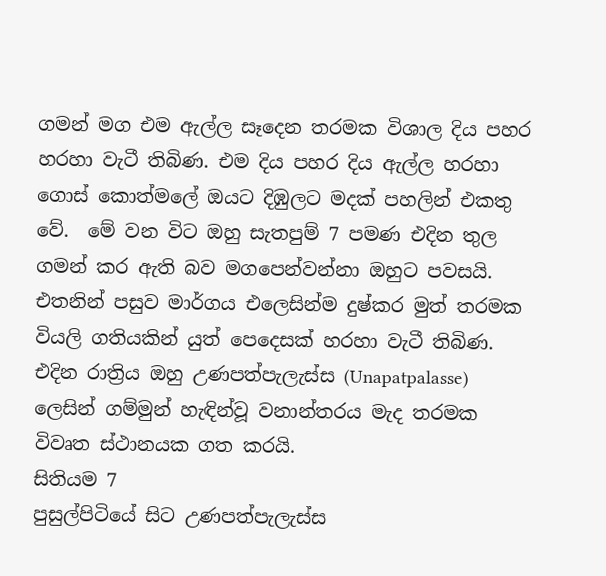ගමන් මග එම ඇල්ල සෑදෙන තරමක විශාල දිය පහර හරහා වැටී තිබිණ. එම දිය පහර දිය ඇල්ල හරහා ගොස් කොත්මලේ ඔයට දිඹුලට මදක් පහලින් එකතු වේ.  මේ වන විට ඔහු සැතපුම් 7 පමණ එදින තුල ගමන් කර ඇති බව මගපෙන්වන්නා ඔහුට පවසයි. එතනින් පසුව මාර්ගය එලෙසින්ම දුෂ්කර මුත් තරමක වියලි ගතියකින් යුත් පෙදෙසක් හරහා වැටී තිබිණ. එදින රාත්‍රිය ඔහු උණපත්පැලැස්ස (Unapatpalasse) ලෙසින් ගම්මුන් හැඳින්වූ වනාන්තරය මැද තරමක විවෘත ස්ථානයක ගත කරයි.
සිතියම 7
පුසුල්පිටියේ සිට උණපත්පැලැස්ස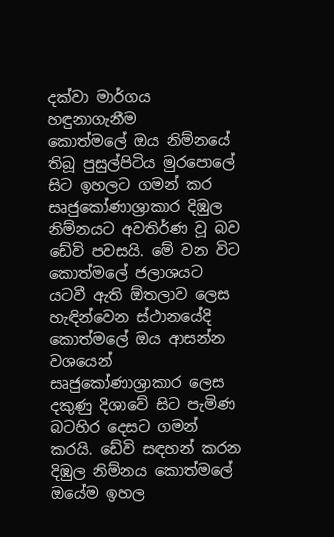දක්වා මාර්ගය හඳුනාගැනීම
කොත්මලේ ඔය නිම්නයේ තිබූ පුසුල්පිටිය මුරපොලේ සිට ඉහලට ගමන් කර සෘජුකෝණාශ්‍රාකාර දිඹුල නිම්නයට අවතිර්ණ වූ බව ඩේවි පවසයි. මේ වන විට කොත්මලේ ජලාශයට යටවී ඇති ඕතලාව ලෙස හැඳින්වෙන ස්ථානයේදි කොත්මලේ ඔය ආසන්න වශයෙන් සෘජුකෝණාශ්‍රාකාර ලෙස දකුණු දිශාවේ සිට පැමිණ බටහිර දෙසට ගමන් කරයි. ඩේවි සඳහන් කරන දිඹුල නිම්නය කොත්මලේ ඔයේම ඉහල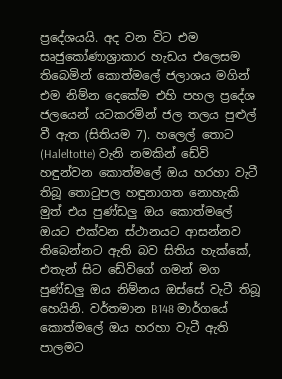ප්‍රදේශයයි. අද වන විට එම සෘජුකෝණාශ්‍රාකාර හැඩය එලෙසම තිබෙමින් කොත්මලේ ජලාශය මගින් එම නිම්න දෙකේම එහි පහල ප්‍රදේශ ජලයෙන් යටකරමින් ජල තලය පුළුල් වී ඇත (සිතියම 7). හලෙල් තොට (Haleltotte) වැනි නමකින් ඩේවි හඳුන්වන කොත්මලේ ඔය හරහා වැටී තිබූ තොටුපල හඳුනාගත නොහැකි මුත් එය පුණ්ඩලු ඔය කොත්මලේ ඔයට එක්වන ස්ථානයට ආසන්නව තිබෙන්නට ඇති බව සිතිය හැක්කේ, එතැන් සිට ඩේවිගේ ගමන් මග පුණ්ඩලු ඔය නිම්නය ඔස්සේ වැටී තිබූ හෙයිනි. වර්තමාන B148 මාර්ගයේ කොත්මලේ ඔය හරහා වැටී ඇති පාලමට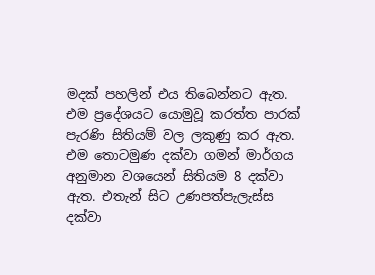මදක් පහලින් එය තිබෙන්නට ඇත. එම ප්‍රදේශයට යොමුවූ කරත්ත පාරක් පැරණි සිතියම් වල ලකුණු කර ඇත. එම තොටමුණ දක්වා ගමන් මාර්ගය අනුමාන වශයෙන් සිතියම 8 දක්වා ඇත. එතැන් සිට උණපත්පැලැස්ස දක්වා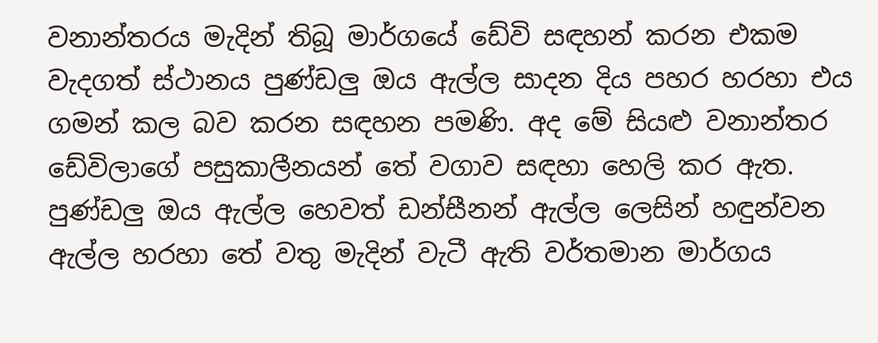වනාන්තරය මැදින් තිබූ මාර්ගයේ ඩේවි සඳහන් කරන එකම වැදගත් ස්ථානය පුණ්ඩලු ඔය ඇල්ල සාදන දිය පහර හරහා එය ගමන් කල බව කරන සඳහන පමණි. අද මේ සියළු වනාන්තර ඩේවිලාගේ පසුකාලීනයන් තේ වගාව සඳහා හෙලි කර ඇත. පුණ්ඩලු ඔය ඇල්ල හෙවත් ඩන්සීනන් ඇල්ල ලෙසින් හඳුන්වන ඇල්ල හරහා තේ වතු මැදින් වැටී ඇති වර්තමාන මාර්ගය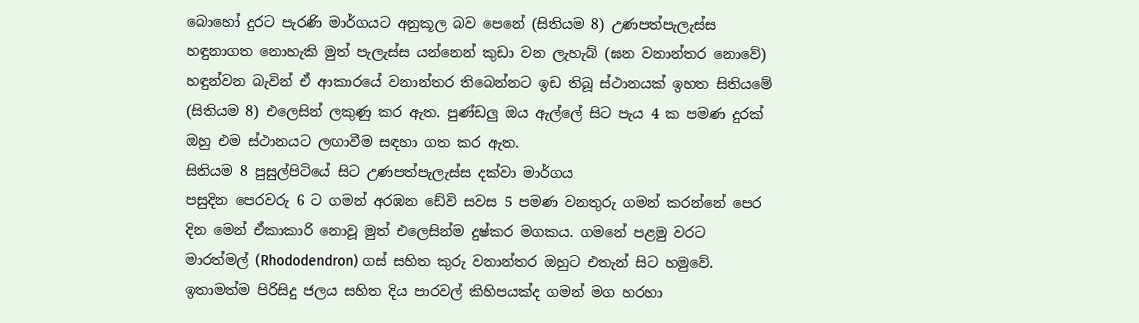බොහෝ දුරට පැරණි මාර්ගයට අනුකූල බව පෙනේ (සිතියම 8) උණපත්පැලැස්ස හඳුනාගත නොහැකි මුත් පැලැස්ස යන්නෙන් කුඩා වන ලැහැබ් (ඝන වනාන්තර නොවේ) හඳුන්වන බැවින් ඒ ආකාරයේ වනාන්තර තිබෙන්නට ඉඩ තිබූ ස්ථානයක් ඉහත සිතියමේ (සිතියම 8) එලෙසින් ලකුණු කර ඇත. පුණ්ඩලු ඔය ඇල්ලේ සිට පැය 4 ක පමණ දුරක් ඔහු එම ස්ථානයට ලඟාවීම සඳහා ගත කර ඇත.
සිතියම 8 පුසුල්පිටියේ සිට උණපත්පැලැස්ස දක්වා මාර්ගය
පසුදින පෙරවරු 6 ට ගමන් අරඹන ඩේවි සවස 5 පමණ වනතුරු ගමන් කරන්නේ පෙර දින මෙන් ඒකාකාරි නොවූ මුත් එලෙසින්ම දුෂ්කර මගකය. ගමනේ පළමු වරට මාරත්මල් (Rhododendron) ගස් සහිත කුරු වනාන්තර ඔහුට එතැන් සිට හමුවේ.  ඉතාමත්ම පිරිසිදු ජලය සහිත දිය පාරවල් කිහිපයක්ද ගමන් මග හරහා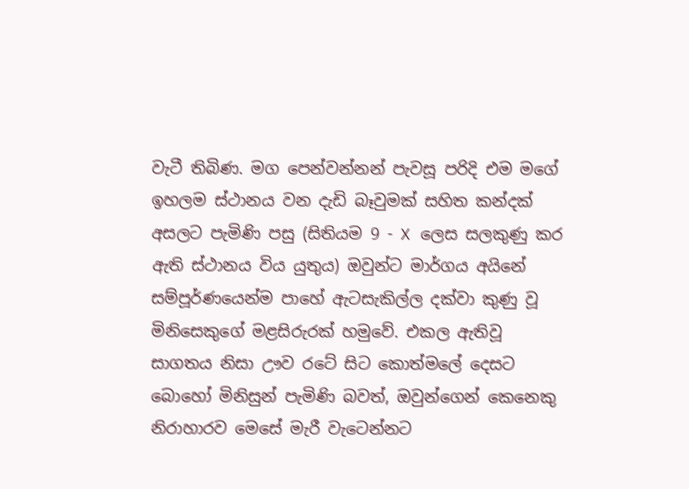වැටී තිබිණ. මග පෙන්වන්නන් පැවසූ පරිදි එම මගේ ඉහලම ස්ථානය වන දැඩි බෑවුමක් සහිත කන්දක් අසලට පැමිණි පසු (සිතියම 9 - X ලෙස සලකුණු කර ඇති ස්ථානය විය යුතුය) ඔවුන්ට මාර්ගය අයිනේ සම්පූර්ණයෙන්ම පාහේ ඇටසැකිල්ල දක්වා කුණු වූ මිනිසෙකුගේ මළසිරුරක් හමුවේ. එකල ඇතිවූ සාගතය නිසා ඌව රටේ සිට කොත්මලේ දෙසට බොහෝ මිනිසුන් පැමිණි බවත්, ඔවුන්ගෙන් කෙනෙකු නිරාහාරව මෙසේ මැරී වැටෙන්නට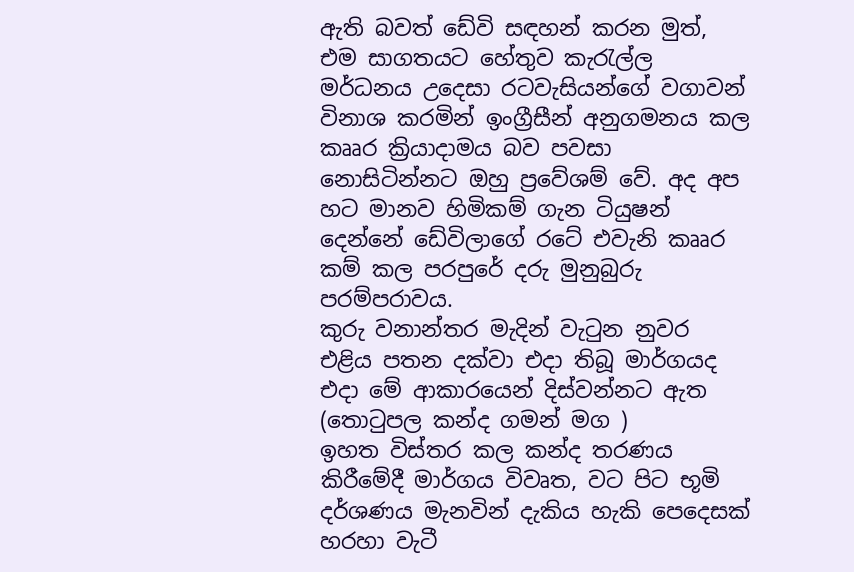ඇති බවත් ඩේවි සඳහන් කරන මුත්, එම සාගතයට හේතුව කැරැල්ල මර්ධනය උදෙසා රටවැසියන්ගේ වගාවන් විනාශ කරමින් ඉංග්‍රීසීන් අනුගමනය කල කෲර ක්‍රියාදාමය බව පවසා නොසිටින්නට ඔහු ප්‍රවේශම් වේ. අද අප හට මානව හිමිකම් ගැන ටියුෂන් දෙන්නේ ඩේවිලාගේ රටේ එවැනි කෲර කම් කල පරපුරේ දරු මුනුබුරු පරම්පරාවය.
කුරු වනාන්තර මැදින් වැටුන නුවර එළිය පතන දක්වා එදා තිබූ මාර්ගයද එදා මේ ආකාරයෙන් දිස්වන්නට ඇත (තොටුපල කන්ද ගමන් මග )
ඉහත විස්තර කල කන්ද තරණය කිරීමේදී මාර්ගය විවෘත, වට පිට භූමි දර්ශණය මැනවින් දැකිය හැකි පෙදෙසක් හරහා වැටී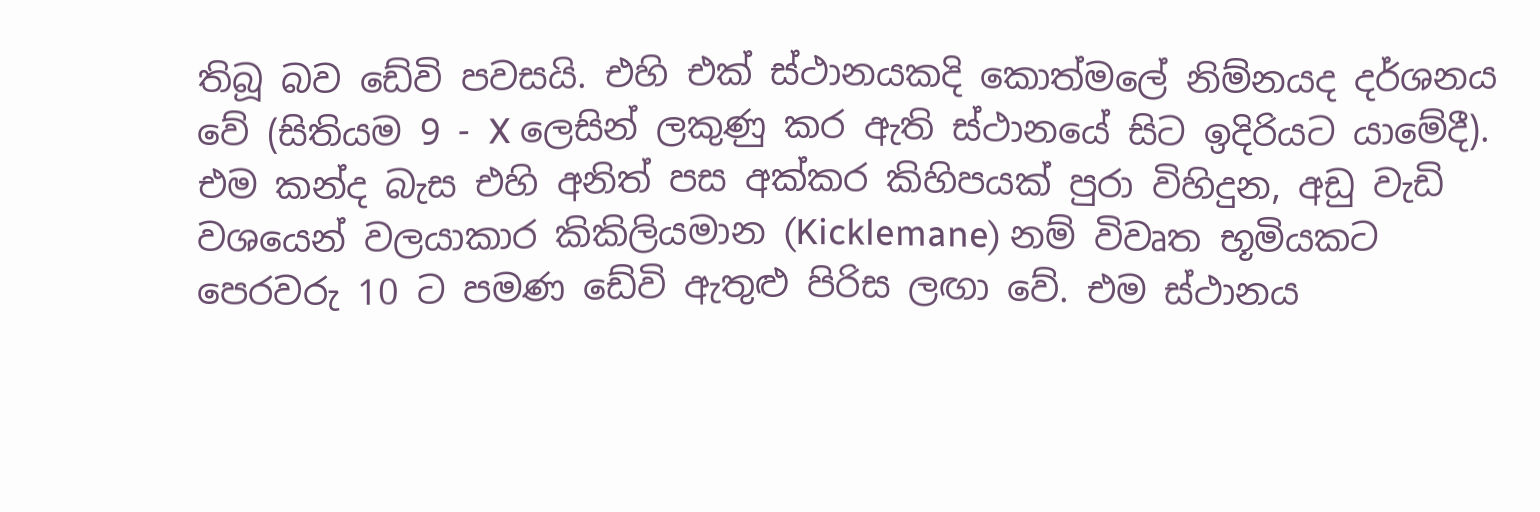තිබූ බව ඩේවි පවසයි. එහි එක් ස්ථානයකදි කොත්මලේ නිම්නයද දර්ශනය වේ (සිතියම 9 - X ලෙසින් ලකුණු කර ඇති ස්ථානයේ සිට ඉදිරියට යාමේදී). එම කන්ද බැස එහි අනිත් පස අක්කර කිහිපයක් පුරා විහිදුන, අඩු වැඩි වශයෙන් වලයාකාර කිකිලියමාන (Kicklemane) නම් විවෘත භූමියකට පෙරවරු 10 ට පමණ ඩේවි ඇතුළු පිරිස ලඟා වේ. එම ස්ථානය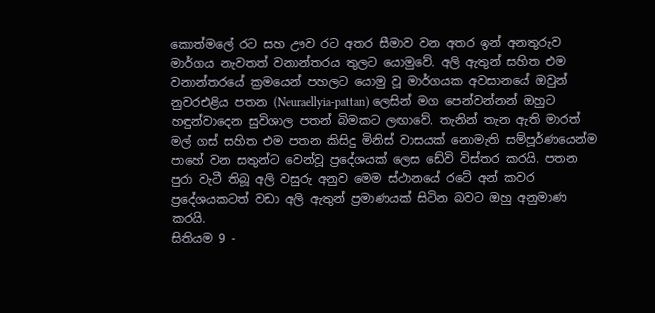කොත්මලේ රට සහ ඌව රට අතර සීමාව වන අතර ඉන් අනතුරුව මාර්ගය නැවතත් වනාන්තරය තුලට යොමුවේ. අලි ඇතුන් සහිත එම වනාන්තරයේ ක්‍රමයෙන් පහලට යොමු වූ මාර්ගයක අවසානයේ ඔවුන් නුවරඑළිය පතන (Neuraellyia-pattan) ලෙසින් මග පෙන්වන්නන් ඔහුට හඳුන්වාදෙන සුවිශාල පතන් බිමකට ලඟාවේ. තැනින් තැන ඇති මාරත් මල් ගස් සහිත එම පතන කිසිදු මිනිස් වාසයක් නොමැති සම්පූර්ණයෙන්ම පාහේ වන සතුන්ට වෙන්වූ ප්‍රදේශයක් ලෙස ඩේවි විස්තර කරයි. පතන පුරා වැටී තිබූ අලි වසුරු අනුව මෙම ස්ථානයේ රටේ අන් කවර ප්‍රදේශයකටත් වඩා අලි ඇතුන් ප්‍රමාණයක් සිටින බවට ඔහු අනුමාණ කරයි.
සිතියම 9 -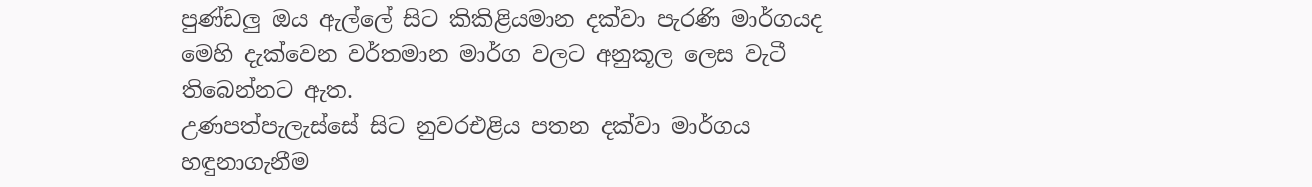පුණ්ඩලු ඔය ඇල්ලේ සිට කිකිළියමාන දක්වා පැරණි මාර්ගයද මෙහි දැක්වෙන වර්තමාන මාර්ග වලට අනුකූල ලෙස වැටී තිබෙන්නට ඇත.
උණපත්පැලැස්සේ සිට නුවරඑළිය පතන දක්වා මාර්ගය හඳුනාගැනීම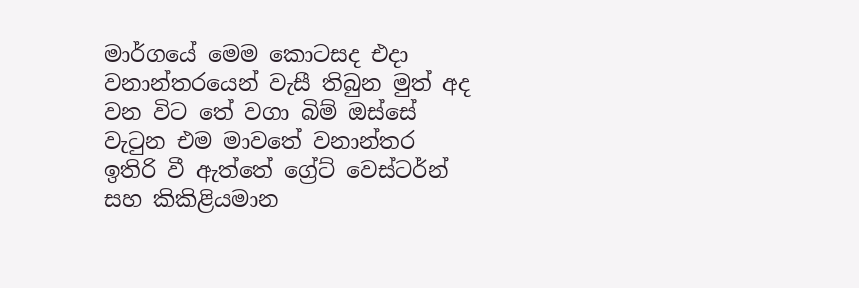මාර්ගයේ මෙම කොටසද එදා වනාන්තරයෙන් වැසී තිබුන මුත් අද වන විට තේ වගා බිම් ඔස්සේ වැටුන එම මාවතේ වනාන්තර ඉතිරි වී ඇත්තේ ග්‍රේට් වෙස්ටර්න් සහ කිකිළියමාන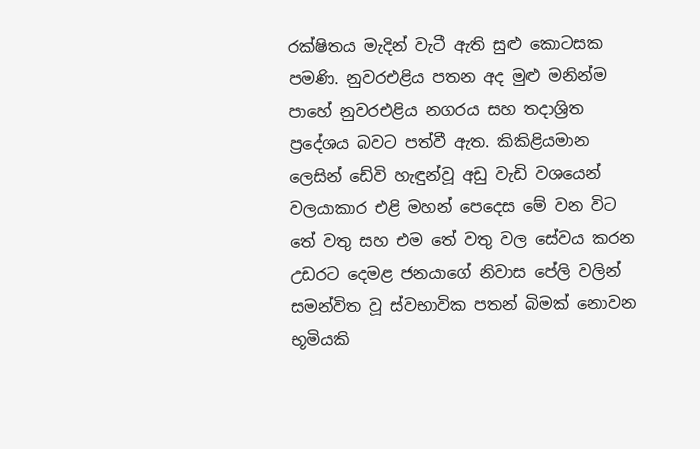රක්ෂිතය මැදින් වැටී ඇති සුළු කොටසක පමණි. නුවරඑළිය පතන අද මුළු මනින්ම පාහේ නුවරඑළිය නගරය සහ තදාශ්‍රිත ප්‍රදේශය බවට පත්වී ඇත. කිකිළියමාන ලෙසින් ඩේවි හැඳුන්වූ අඩු වැඩි වශයෙන් වලයාකාර එළි මහන් පෙදෙස මේ වන විට තේ වතු සහ එම තේ වතු වල සේවය කරන උඩරට දෙමළ ජනයාගේ නිවාස පේලි වලින් සමන්විත වූ ස්වභාවික පතන් බිමක් නොවන භූමියකි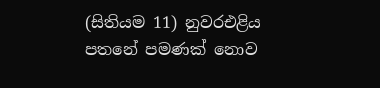(සිතියම 11) නුවරඑළිය පතනේ පමණක් නොව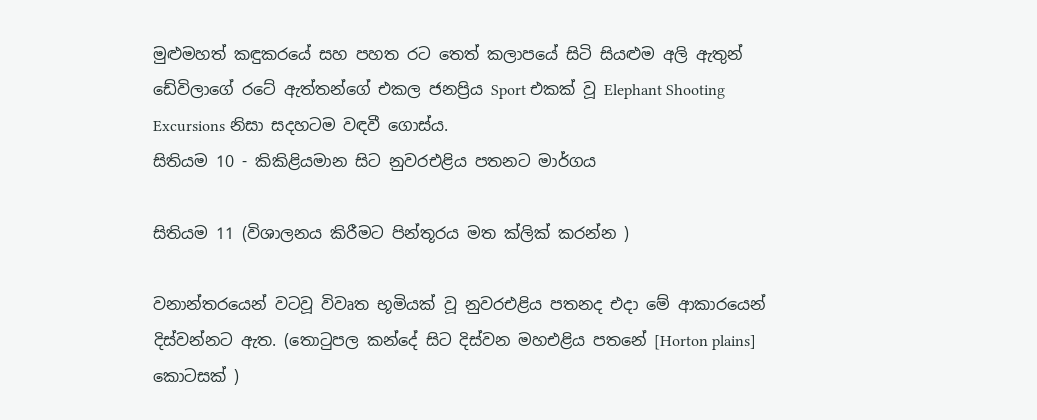මුළුමහත් කඳුකරයේ සහ පහත රට තෙත් කලාපයේ සිටි සියළුම අලි ඇතුන් ඩේවිලාගේ රටේ ඇත්තන්ගේ එකල ජනප්‍රිය Sport එකක් වූ Elephant Shooting Excursions නිසා සදහටම වඳවී ගොස්ය.
සිතියම 10 - කිකිළියමාන සිට නුවරඑළිය පතනට මාර්ගය

සිතියම 11 (විශාලනය කිරීමට පින්තූරය මත ක්ලික් කරන්න )

වනාන්තරයෙන් වටවූ විවෘත භූමියක් වූ නුවරඑළිය පතනද එදා මේ ආකාරයෙන් දිස්වන්නට ඇත. (තොටුපල කන්දේ සිට දිස්වන මහඑළිය පතනේ [Horton plains] කොටසක් )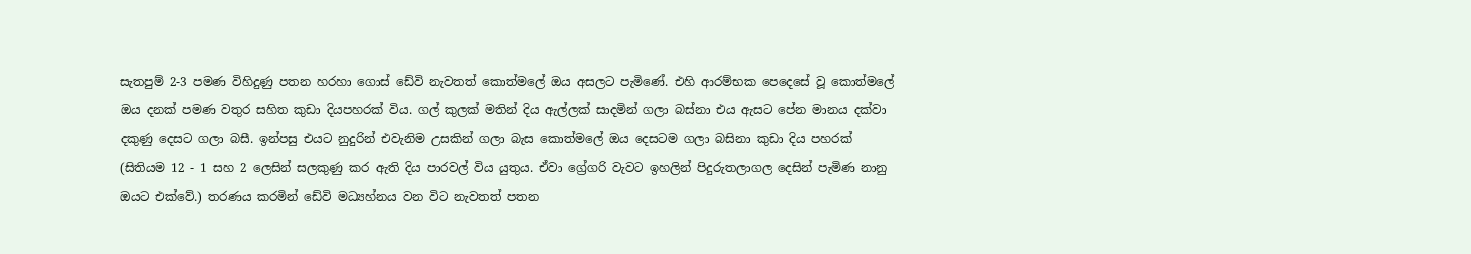සැතපුම් 2-3 පමණ විහිදුණු පතන හරහා ගොස් ඩේවි නැවතත් කොත්මලේ ඔය අසලට පැමිණේ. එහි ආරම්භක පෙදෙසේ වූ කොත්මලේ ඔය දනක් පමණ වතුර සහිත කුඩා දියපහරක් විය. ගල් කුලක් මතින් දිය ඇල්ලක් සාදමින් ගලා බස්නා එය ඇසට පේන මානය දක්වා දකුණු දෙසට ගලා බසී. ඉන්පසු එයට නුදුරින් එවැනිම උසකින් ගලා බැස කොත්මලේ ඔය දෙසටම ගලා බසිනා කුඩා දිය පහරක් (සිතියම 12 - 1 සහ 2 ලෙසින් සලකුණු කර ඇති දිය පාරවල් විය යුතුය. ඒවා ග්‍රේගරි වැවට ඉහලින් පිදුරුතලාගල දෙසින් පැමිණ නානු ඔයට එක්වේ.) තරණය කරමින් ඩේවි මධ්‍යහ්නය වන විට නැවතත් පතන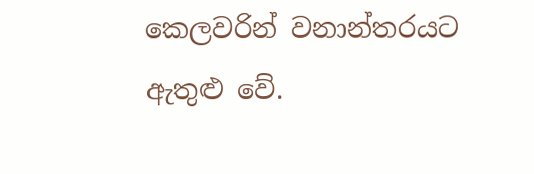කෙලවරින් වනාන්තරයට ඇතුළු වේ.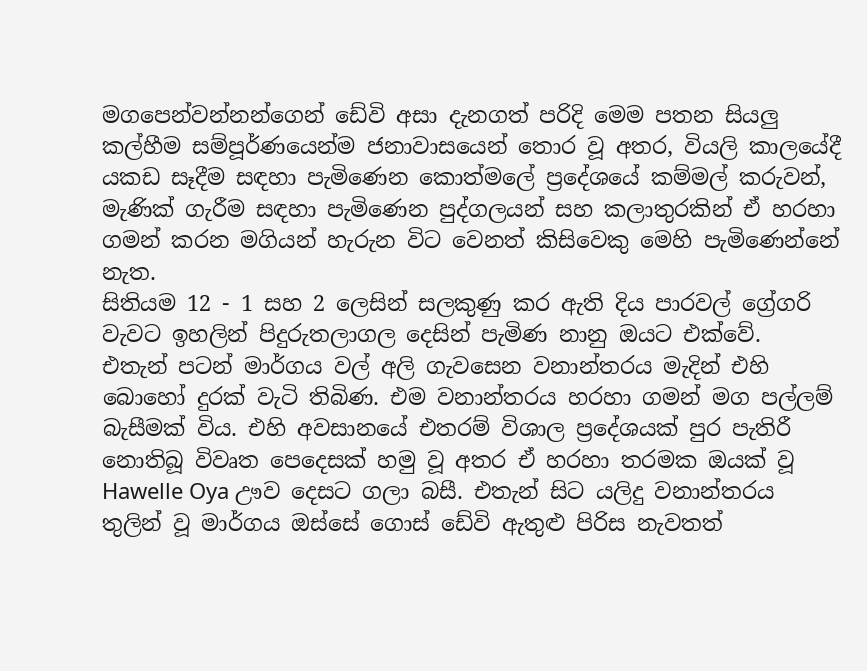මගපෙන්වන්නන්ගෙන් ඩේවි අසා දැනගත් පරිදි මෙම පතන සියලු කල්හීම සම්පූර්ණයෙන්ම ජනාවාසයෙන් තොර වූ අතර, වියලි කාලයේදී යකඩ සෑදීම සඳහා පැමිණෙන කොත්මලේ ප්‍රදේශයේ කම්මල් කරුවන්, මැණික් ගැරීම සඳහා පැමිණෙන පුද්ගලයන් සහ කලාතුරකින් ඒ හරහා ගමන් කරන මගියන් හැරුන විට වෙනත් කිසිවෙකු මෙහි පැමිණෙන්නේ නැත.
සිතියම 12 - 1 සහ 2 ලෙසින් සලකුණු කර ඇති දිය පාරවල් ග්‍රේගරි වැවට ඉහලින් පිදුරුතලාගල දෙසින් පැමිණ නානු ඔයට එක්වේ.
එතැන් පටන් මාර්ගය වල් අලි ගැවසෙන වනාන්තරය මැදින් එහි බොහෝ දුරක් වැටි තිබිණ. එම වනාන්තරය හරහා ගමන් මග පල්ලම් බැසීමක් විය. එහි අවසානයේ එතරම් විශාල ප්‍රදේශයක් පුර පැතිරී නොතිබූ විවෘත පෙදෙසක් හමු වූ අතර ඒ හරහා තරමක ඔයක් වූ Hawelle Oya ඌව දෙසට ගලා බසී. එතැන් සිට යලිදු වනාන්තරය තුලින් වූ මාර්ගය ඔස්සේ ගොස් ඩේවි ඇතුළු පිරිස නැවතත්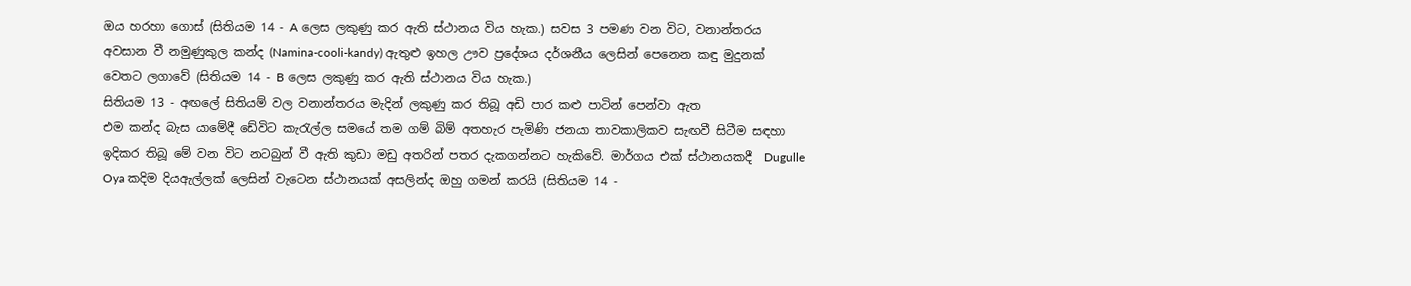ඔය හරහා ගොස් (සිතියම 14 - A ලෙස ලකුණු කර ඇති ස්ථානය විය හැක.) සවස 3 පමණ වන විට, වනාන්තරය අවසාන වී නමුණුකුල කන්ද (Namina-cooli-kandy) ඇතුළු ඉහල ඌව ප්‍රදේශය දර්ශනීය ලෙසින් පෙනෙන කඳු මුදුනක් වෙතට ලගාවේ (සිතියම 14 - B ලෙස ලකුණු කර ඇති ස්ථානය විය හැක.)
සිතියම 13 - අඟලේ සිතියම් වල වනාන්තරය මැදින් ලකුණු කර තිබූ අඩි පාර කළු පාටින් පෙන්වා ඇත
එම කන්ද බැස යාමේදී ඩේවිට කැරැල්ල සමයේ තම ගම් බිම් අතහැර පැමිණි ජනයා තාවකාලිකව සැඟවී සිටීම සඳහා ඉදිකර තිබූ මේ වන විට නටබුන් වී ඇති කුඩා මඩු අතරින් පතර දැකගන්නට හැකිවේ. මාර්ගය එක් ස්ථානයකදී  Dugulle Oya කදිම දියඇල්ලක් ලෙසින් වැටෙන ස්ථානයක් අසලින්ද ඔහු ගමන් කරයි (සිතියම 14 -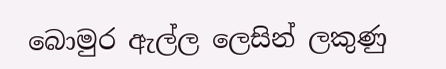බොමුර ඇල්ල ලෙසින් ලකුණු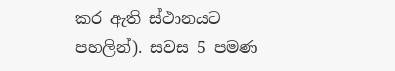කර ඇති ස්ථානයට පහලින්). සවස 5 පමණ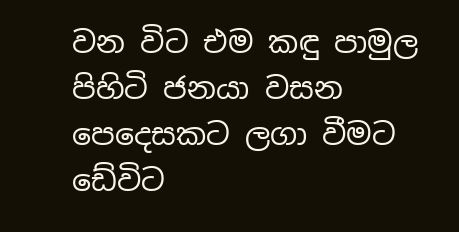වන විට එම කඳු පාමුල පිහිටි ජනයා වසන පෙදෙසකට ලගා වීමට ඩේවිට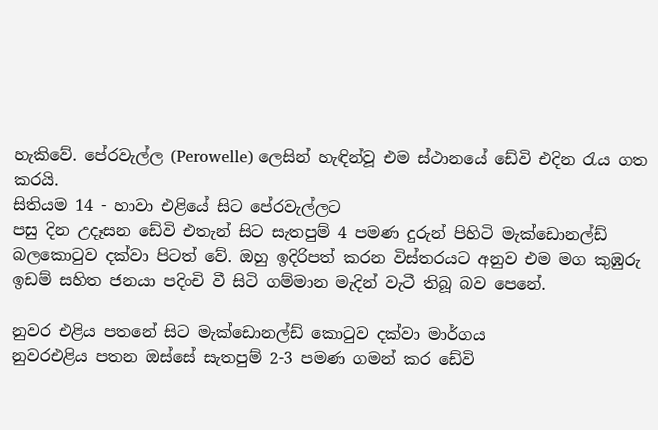හැකිවේ. පේරවැල්ල (Perowelle) ලෙසින් හැඳින්වූ එම ස්ථානයේ ඩේවි එදින රැය ගත කරයි.
සිතියම 14 - හාවා එළියේ සිට පේරවැල්ලට
පසු දින උදෑසන ඩේවි එතැන් සිට සැතපුම් 4 පමණ දුරුන් පිහිටි මැක්ඩොනල්ඩ් බලකොටුව දක්වා පිටත් වේ. ඔහු ඉදිරිපත් කරන විස්තරයට අනුව එම මග කුඹුරු ඉඩම් සහිත ජනයා පදිංචි වී සිටි ගම්මාන මැදින් වැටී තිබූ බව පෙනේ.

නුවර එළිය පතනේ සිට මැක්ඩොනල්ඩ් කොටුව දක්වා මාර්ගය
නුවරඑළිය පතන ඔස්සේ සැතපුම් 2-3 පමණ ගමන් කර ඩේවි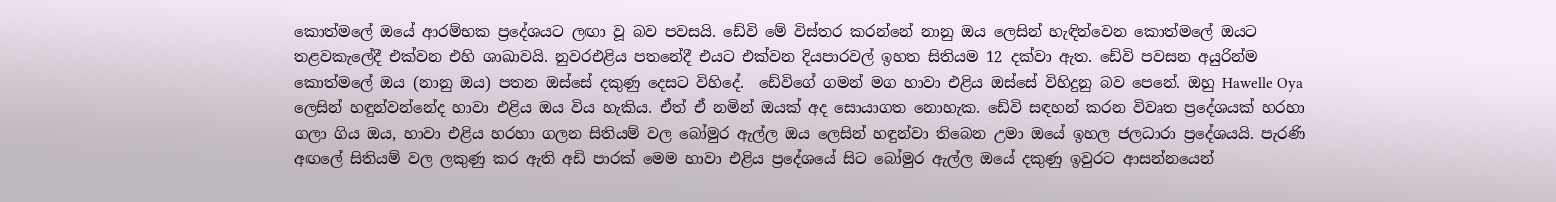කොත්මලේ ඔයේ ආරම්භක ප්‍රදේශයට ලඟා වූ බව පවසයි. ඩේවි මේ විස්තර කරන්නේ නානු ඔය ලෙසින් හැඳින්වෙන කොත්මලේ ඔයට තළවකැලේදී එක්වන එහි ශාඛාවයි. නුවරඑළිය පතනේදී එයට එක්වන දියපාරවල් ඉහත සිතියම 12 දක්වා ඇත. ඩේවි පවසන අයුරින්ම කොත්මලේ ඔය (නානු ඔය) පතන ඔස්සේ දකුණු දෙසට විහිදේ.  ඩේවිගේ ගමන් මග හාවා එළිය ඔස්සේ විහිදුනු බව පෙනේ. ඔහු Hawelle Oya ලෙසින් හඳුන්වන්නේද හාවා එළිය ඔය විය හැකිය. ඒත් ඒ නමින් ඔයක් අද සොයාගත නොහැක. ඩේවි සඳහන් කරන විවෘත ප්‍රදේශයක් හරහා ගලා ගිය ඔය, හාවා එළිය හරහා ගලන සිතියම් වල බෝමුර ඇල්ල ඔය ලෙසින් හඳුන්වා තිබෙන උමා ඔයේ ඉහල ජලධාරා ප්‍රදේශයයි. පැරණි අඟලේ සිතියම් වල ලකුණු කර ඇති අඩි පාරක් මෙම හාවා එළිය ප්‍රදේශයේ සිට බෝමුර ඇල්ල ඔයේ දකුණු ඉවුරට ආසන්නයෙන්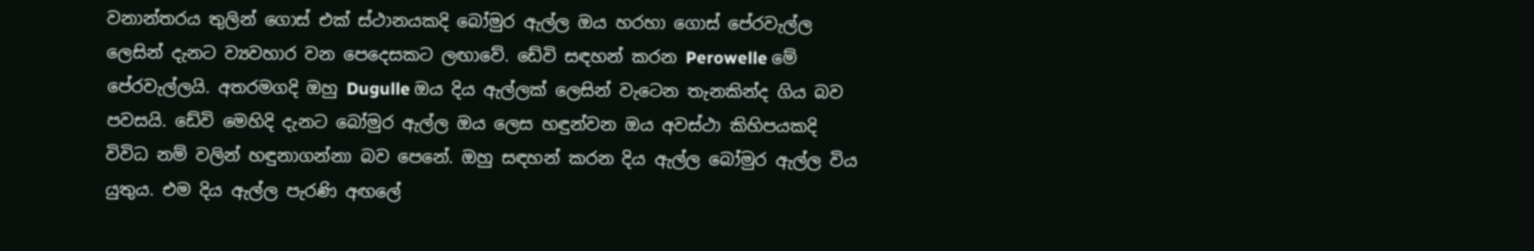වනාන්තරය තුලින් ගොස් එක් ස්ථානයකදි බෝමුර ඇල්ල ඔය හරහා ගොස් පේරවැල්ල ලෙසින් දැනට ව්‍යවහාර වන පෙදෙසකට ලඟාවේ. ඩේවි සඳහන් කරන Perowelle මේ පේරවැල්ලයි. අතරමගදි ඔහු Dugulle ඔය දිය ඇල්ලක් ලෙසින් වැටෙන තැනකින්ද ගිය බව පවසයි. ඩේවි මෙහිදි දැනට බෝමුර ඇල්ල ඔය ලෙස හඳුන්වන ඔය අවස්ථා කිහිපයකදි විවිධ නම් වලින් හඳුනාගන්නා බව පෙනේ. ඔහු සඳහන් කරන දිය ඇල්ල බෝමුර ඇල්ල විය යුතුය. එම දිය ඇල්ල පැරණි අඟලේ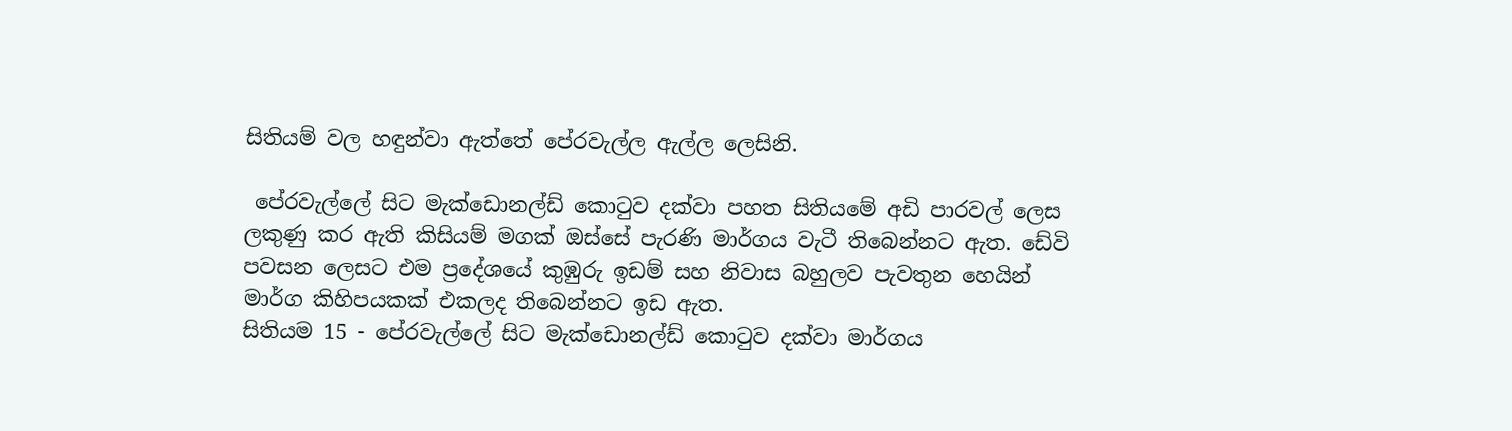සිතියම් වල හඳුන්වා ඇත්තේ පේරවැල්ල ඇල්ල ලෙසිනි.

 පේරවැල්ලේ සිට මැක්ඩොනල්ඩ් කොටුව දක්වා පහත සිතියමේ අඩි පාරවල් ලෙස ලකුණු කර ඇති කිසියම් මගක් ඔස්සේ පැරණි මාර්ගය වැටී තිබෙන්නට ඇත. ඩේවි පවසන ලෙසට එම ප්‍රදේශයේ කුඹුරු ඉඩම් සහ නිවාස බහුලව පැවතුන හෙයින් මාර්ග කිහිපයකක් එකලද තිබෙන්නට ඉඩ ඇත.
සිතියම 15 - පේරවැල්ලේ සිට මැක්ඩොනල්ඩ් කොටුව දක්වා මාර්ගය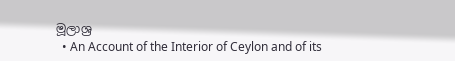මූලාශ්‍ර
  • An Account of the Interior of Ceylon and of its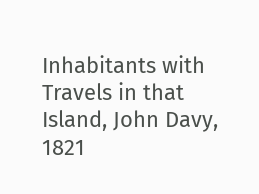Inhabitants with Travels in that Island, John Davy, 1821